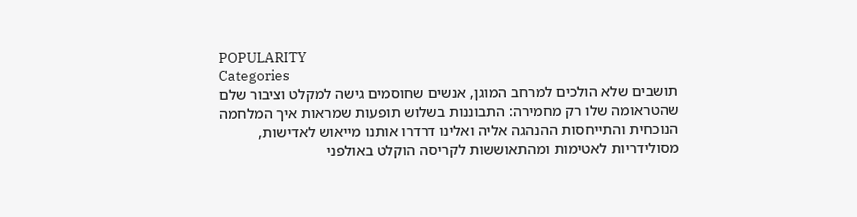POPULARITY
Categories
תושבים שלא הולכים למרחב המוגן, אנשים שחוסמים גישה למקלט וציבור שלם שהטראומה שלו רק מחמירה: התבוננות בשלוש תופעות שמראות איך המלחמה הנוכחית והתייחסות ההנהגה אליה ואלינו דרדרו אותנו מייאוש לאדישות, מסולידריות לאטימות ומהתאוששות לקריסה הוקלט באולפני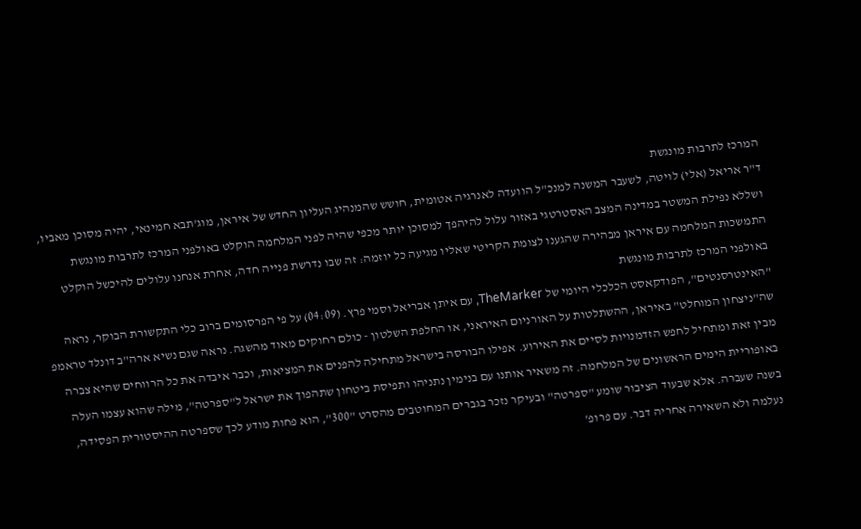המרכז לתרבות מונגשת
ד"ר אריאל (אלי) לויטה, לשעבר המשנה למנכ"ל הוועדה לאנרגיה אטומית, חושש שהמנהיג העליון החדש של איראן, מוג'תבא חמינאי, יהיה מסוכן מאביו, ושללא נפילת המשטר במדינה המצב האסטרטגי באזור עלול להיהפך למסוכן יותר מכפי שהיה לפני המלחמה הוקלט באולפני המרכז לתרבות מונגשת
התמשכות המלחמה עם איראן מבהירה שהגענו לצומת הקריטי שאליו מגיעה כל יוזמה: זה שבו נדרשת פנייה חדה, אחרת אנחנו עלולים להיכשל הוקלט באולפני המרכז לתרבות מונגשת
"האינטרסנטים", הפודקאסט הכלכלי היומי של TheMarker, עם איתן אבריאל וסמי פרץ. (04:09) על פי הפרסומים ברוב כלי התקשורת הבוקר, נראה שה"ניצחון המוחלט" באיראן, ההשתלטות על האורניום האיראני, או החלפת השלטון - כולם רחוקים מאוד מהשגה. נראה שגם נשיא ארה"ב דונלד טראמפ מבין זאת ומתחיל לחפש הזדמנויות לסיים את האירוע. אפילו הבורסה בישראל מתחילה להפנים את המציאות, וכבר איבדה את כל הרווחים שהיא צברה באופוריית הימים הראשונים של המלחמה. זה משאיר אותנו עם בנימין נתניהו ותפיסת ביטחון שתהפוך את ישראל ל"ספרטה", מילה שהוא עצמו העלה בשנה שעברה. אלא שבעוד הציבור שומע "ספרטה" ובעיקר נזכר בגברים המחוטבים מהסרט "300", הוא פחות מודע לכך שספרטה ההיסטורית הפסידה, נעלמה ולא השאירה אחריה דבר. עם פרופ'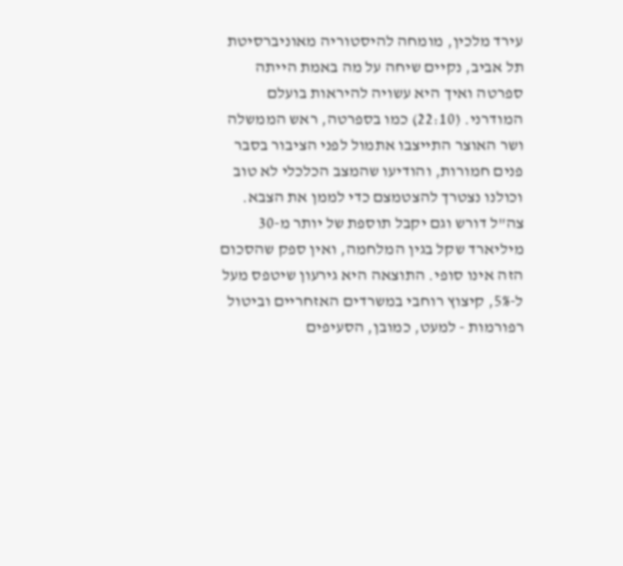עירד מלכין, מומחה להיסטוריה מאוניברסיטת תל אביב, נקיים שיחה על מה באמת הייתה ספרטה ואיך היא עשויה להיראות בועלם המודרני. (22:10) כמו בספרטה, ראש הממשלה ושר האוצר התייצבו אתמול לפני הציבור בסבר פנים חמורות, והודיעו שהמצב הכלכלי לא טוב וכולנו נצטרך להצטמצם כדי לממן את הצבא. צה"ל דורש וגם יקבל תוספת של יותר מ-30 מיליארד שקל בגין המלחמה, ואין ספק שהסכום הזה אינו סופי. התוצאה היא גירעון שיטפס מעל ל-5%, קיצוץ רוחבי במשרדים האזחריים וביטול רפורמות - למעט, כמובן, הסעיפים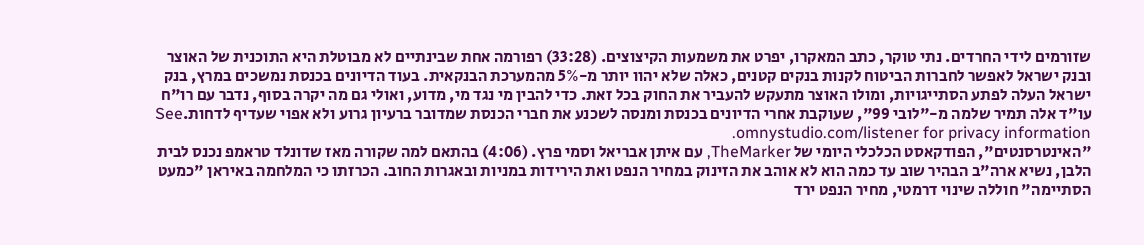שזורמים לידי החרדים. נתי טוקר, כתב המאקרו, יפרט את משמעות הקיצוצים. (33:28) רפורמה אחת שבינתיים לא מבוטלת היא התוכנית של האוצר ובנק ישראל לאפשר לחברות הביטוח לקנות בנקים קטנים, כאלה שלא יהוו יותר מ-5% מהמערכת הבנקאית. בעוד הדיונים בכנסת נמשכים במרץ, בנק ישראל העלה לפתע הסתייגויות, ומולו האוצר מתעקש להעביר את החוק בכל זאת. כדי להבין מי נגד מי, מדוע, ואולי גם מה יקרה בסוף, נדבר עם רו"ח עו"ד אלה תמיר שלמה מ-"לובי 99", שעוקבת אחרי הדיונים בכנסת ומנסה לשכנע את חברי הכנסת שמדובר ברעיון גרוע ולא אפוי שעדיף לדחות.See omnystudio.com/listener for privacy information.
"האינטרסנטים", הפודקאסט הכלכלי היומי של TheMarker, עם איתן אבריאל וסמי פרץ. (4:06) בהתאם למה שקורה מאז שדונלד טראמפ נכנס לבית הלבן, נשיא ארה"ב הבהיר שוב עד כמה הוא לא אוהב את הזינוק במחיר הנפט ואת הירידות במניות ובאגרות החוב. הכרזתו כי המלחמה באיראן "כמעט הסתיימה" חוללה שינוי דרמטי, מחיר הנפט ירד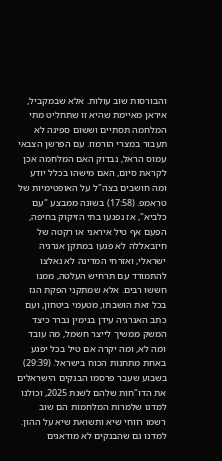והבורסות שוב עולות. אלא שבמקביל, איראן מאיימת שהיא זו שתחליט מתי המלחמה תסתיים וששום ספינה לא תעבור במצרי הורמוז. עם הפרשן הצבאי עמוס הראל, נבדוק האם המלחמה אכן לקראת סיום, האם מישהו בכלל יודע ומה חושבים בצה"ל על האופטימיות של טראמפ. (17:58) בשונה ממבצע "עם כלביא", אז נפגעו בתי הזיקוק בחיפה, הפעם אף טיל איראני או רקטה של חיזבאללה לא פגעו במתקן אנרגיה ישראלי, ואזרחי המדינה לא נאלצו להתמודד עם תרחיש העלטה, ממנו חששו רבים. אלא שמתקני הפקת הגז בכל זאת הושבתו, מטעמי ביטחון, ועם כתב האנרגיה עידן בנימין נברר כיצד המשק ממשיך לייצר חשמל, מה עובד ומה לא, ומה יקרה אם טיל בכל יפגע באחת מתחנות הכוח בישראל. (29:39) בשבוע שעבר פרסמו הבנקים הישראלים את הדו"חות שלהם לשנת 2025, וכולנו למדנו שלמרות המלחמות הם שוב רשמו רווחי שיא ותשואת שיא על ההון. למדנו גם שהבנקים לא מודאגים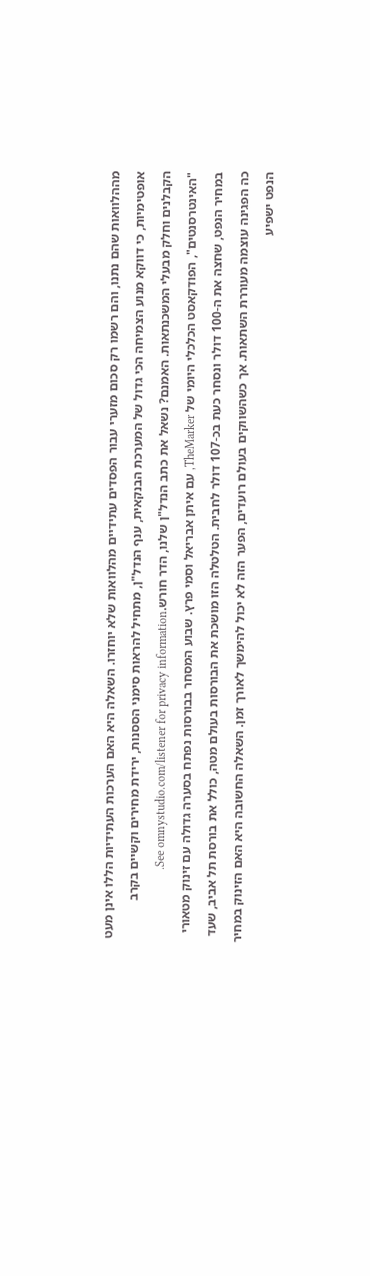מההלוואות שהם נתנו, והם רשמו רק סכום מזערי עבור הפסדים עתידיים מהלוואות שלא יוחזרו. השאלה היא האם הערכות העתידיות הללו אינן מעט אופטימיות, כי דווקא מנוע הצמיחה הכי גדול של המערכת הבנקאית, ענף הנדל"ן, מתחיל להראות סימני הססנות, ירידת מחירים וקשיים בקרב הקבלנים וחלק מבעלי המשכנתאות. האמנם? נשאל את כתב הנדל"ן שלנו, הדר חורש.See omnystudio.com/listener for privacy information.
"האינטרסנטים", הפודקאסט הכלכלי היומי של TheMarker, עם איתן אבריאל וסמי פרץ. שבוע המסחר בבורסות נפתח בסערה גדולה עם זינוק מטאורי במחיר הנפט, שחצה את ה-100 דולר ונסחר כעת בכ-107 דולר לחבית. הטלטלה הזו מושכת את הבורסות בעולם מטה, כולל את בורסת תל אביב, שעד כה הפגינה עוצמה מעוררת השתאות. אך כשהשווקים בעולם רועדים, הפער הזה לא יכול להימשך לאורך זמן. השאלה החשובה היא האם הזינוק במחיר הנפט ישפיע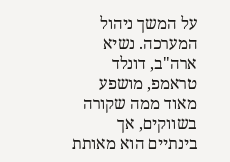על המשך ניהול המערכה. נשיא ארה"ב, דונלד טראמפ, מושפע מאוד ממה שקורה בשווקים, אך בינתיים הוא מאותת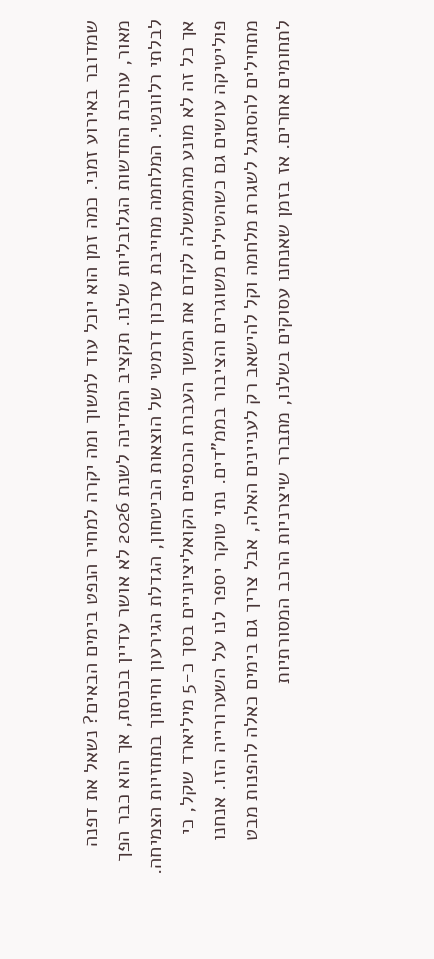שמדובר באירוע זמני. כמה זמן הוא יוכל עוד למשוך ומה יקרה למחיר הנפט בימים הבאים? נשאל את דפנה מאור, עורכת החדשות הגלובליות שלנו. תקציב המדינה לשנת 2026 לא אושר עדיין בכנסת, אך הוא כבר הפך לבלתי רלוונטי. המלחמה מחייבת עדכון דרמטי של הוצאות הביטחון, הגדלת הגירעון וחיתוך בתחזיות הצמיחה. אך כל זה לא מונע מהממשלה לקדם את המשך העברת הכספים הקואליציוניים בסך כ-5 מיליארד שקל, כי פוליטיקה עושים גם כשהטילים משוגרים והציבור בממ"דים. נתי טוקר יספר לנו על השערורייה הזו. אנחנו מתחילים להסתגל לשגרת מלחמה וקל להישאב רק לעניינים האלה, אבל צריך גם בימים כאלה להפנות מבט לתחומים אחרים. אז בזמן שאנחנו עסוקים בשלנו, מתברר שיצרניות הרכב המסורתיות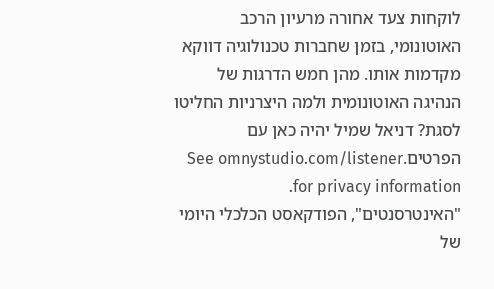לוקחות צעד אחורה מרעיון הרכב האוטונומי, בזמן שחברות טכנולוגיה דווקא מקדמות אותו. מהן חמש הדרגות של הנהיגה האוטונומית ולמה היצרניות החליטו לסגת? דניאל שמיל יהיה כאן עם הפרטים.See omnystudio.com/listener for privacy information.
"האינטרסנטים", הפודקאסט הכלכלי היומי של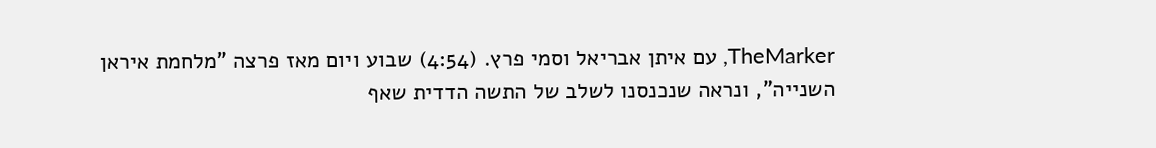TheMarker, עם איתן אבריאל וסמי פרץ. (4:54) שבוע ויום מאז פרצה "מלחמת איראן השנייה", ונראה שנכנסנו לשלב של התשה הדדית שאף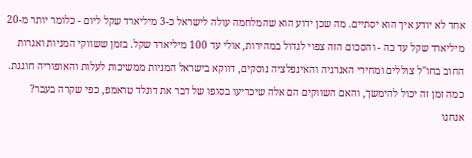אחד לא יודע איך הוא יסתיים. מה שכן ידוע הוא שהמלחמה עולה לישראל כ-3 מיליארד שקל ליום - כלומר יותר מ-20 מיליארד שקל עד כה - והסכום הזה צפוי לגדול במהירות, אולי עד 100 מיליארד שקל. בזמן ששווקי המניות ואגרות החוב בחו"ל צוללים ומחירי האנרגיה והאינפלציה נוסקים, דווקא בישראל המניות ממשיכות לעלות והאופוריה חוגגת. כמה זמן זה יכול להימשך, והאם השווקים הם אלה שיכריעו בסופו של דבר את דונלד טראמפ, כפי שקרה בעבר? אנחנו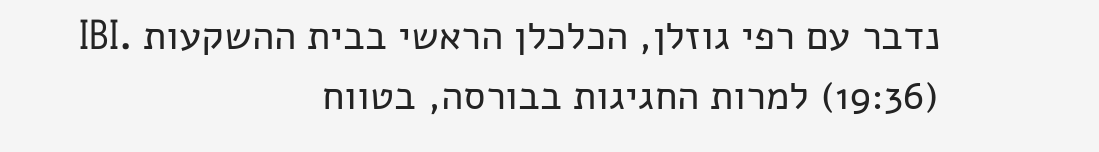נדבר עם רפי גוזלן, הכלכלן הראשי בבית ההשקעות IBI. (19:36) למרות החגיגות בבורסה, בטווח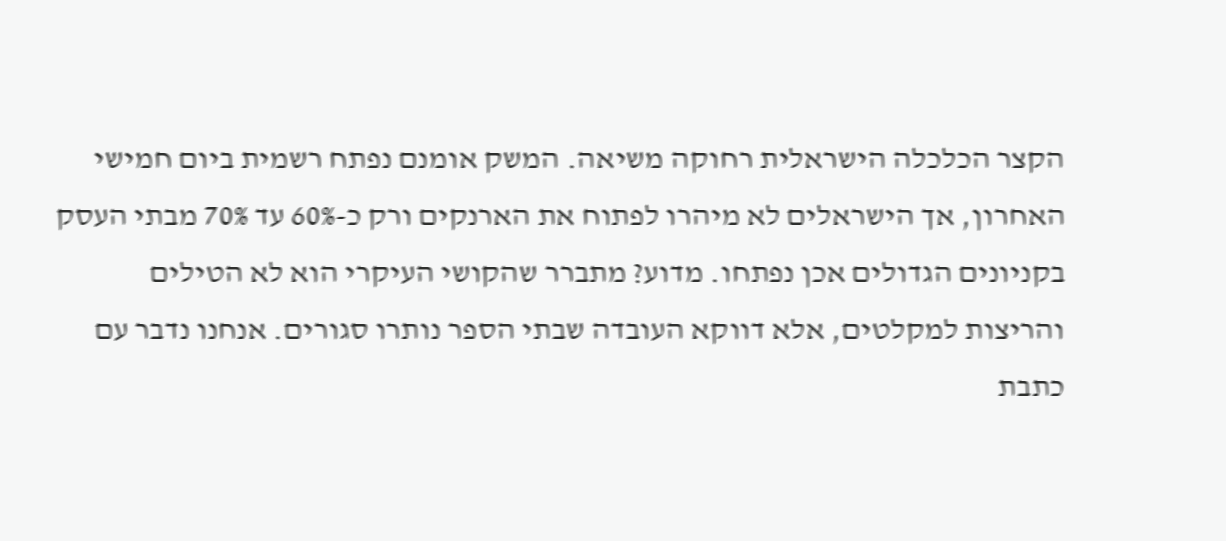הקצר הכלכלה הישראלית רחוקה משיאה. המשק אומנם נפתח רשמית ביום חמישי האחרון, אך הישראלים לא מיהרו לפתוח את הארנקים ורק כ-60% עד 70% מבתי העסק בקניונים הגדולים אכן נפתחו. מדוע? מתברר שהקושי העיקרי הוא לא הטילים והריצות למקלטים, אלא דווקא העובדה שבתי הספר נותרו סגורים. אנחנו נדבר עם כתבת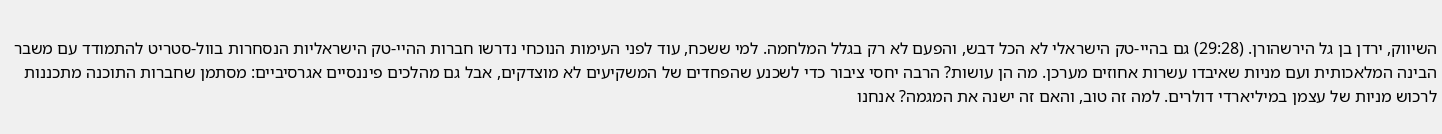השיווק, ירדן בן גל הירשהורן. (29:28) גם בהיי-טק הישראלי לא הכל דבש, והפעם לא רק בגלל המלחמה. למי ששכח, עוד לפני העימות הנוכחי נדרשו חברות ההיי-טק הישראליות הנסחרות בוול-סטריט להתמודד עם משבר הבינה המלאכותית ועם מניות שאיבדו עשרות אחוזים מערכן. מה הן עושות? הרבה יחסי ציבור כדי לשכנע שהפחדים של המשקיעים לא מוצדקים, אבל גם מהלכים פיננסיים אגרסיביים: מסתמן שחברות התוכנה מתכננות לרכוש מניות של עצמן במיליארדי דולרים. למה זה טוב, והאם זה ישנה את המגמה? אנחנו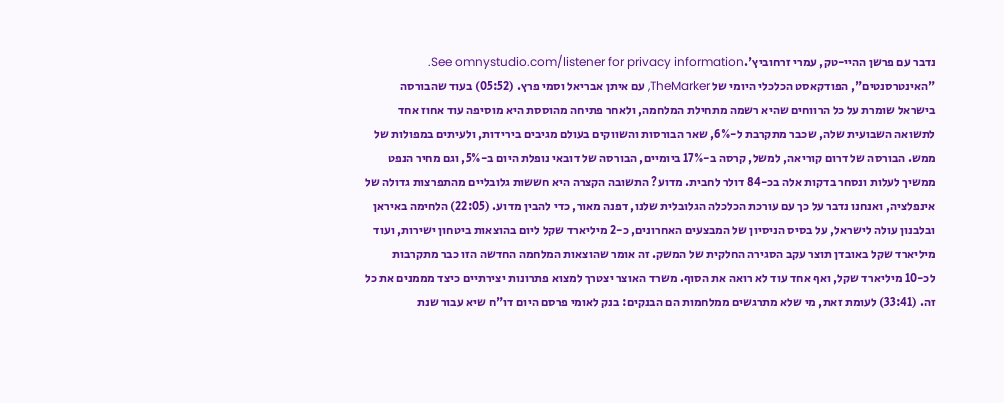נדבר עם פרשן ההיי-טק, עמרי זרחוביץ'.See omnystudio.com/listener for privacy information.
"האינטרסנטים", הפודקאסט הכלכלי היומי של TheMarker, עם איתן אבריאל וסמי פרץ. (05:52) בעוד שהבורסה בישראל שומרת על כל הרווחים שהיא רשמה מתחילת המלחמה, ולאחר פתיחה מהוססת היא מוסיפה עוד אחוז אחד לתשואה השבועית שלה, שכבר מתקרבת ל-6%, שאר הבורסות והשווקים בעולם מגיבים בירידות, ולעיתים במפולות של ממש. הבורסה של דרום קוריאה, למשל, קרסה ב-17% ביומיים, הבורסה של דובאי נופלת היום ב-5%, וגם מחיר הנפט ממשיך לעלות ונסחר בדקות אלה בכ-84 דולר לחבית. מדוע? התשובה הקצרה היא חששות גלובליים מהתפרצות גדולה של אינפלציה, ואנחנו נדבר על כך עם עורכת הכלכלה הגלובלית שלנו, דפנה מאור, כדי להבין מדוע. (22:05) הלחימה באיראן ובלבנון עולה לישראל, על בסיס הניסיון של המבצעים האחרונים, כ-2 מיליארד שקל ליום בהוצאות ביטחון ישירות, ועוד מיליארד שקל באובדן תוצר עקב הסגירה החלקית של המשק. זה אומר שהוצאות המלחמה החדשה הזו כבר מתקרבות לכ-10 מיליארד שקל, ואף אחד עוד לא רואה את הסוף. משרד האוצר יצטרך למצוא פתרונות יצירתיים כיצד מממנים את כל זה. (33:41) לעומת זאת, מי שלא מתרגשים ממלחמות הם הבנקים: בנק לאומי פרסם היום דו"ח שיא עבור שנת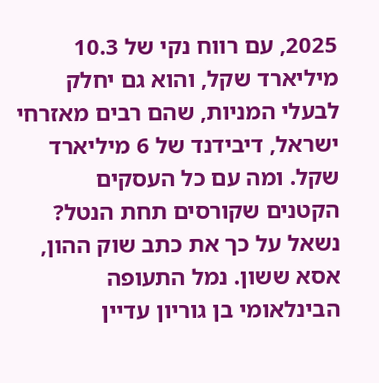2025, עם רווח נקי של 10.3 מיליארד שקל, והוא גם יחלק לבעלי המניות, שהם רבים מאזרחי ישראל, דיבידנד של 6 מיליארד שקל. ומה עם כל העסקים הקטנים שקורסים תחת הנטל? נשאל על כך את כתב שוק ההון, אסא ששון. נמל התעופה הבינלאומי בן גוריון עדיין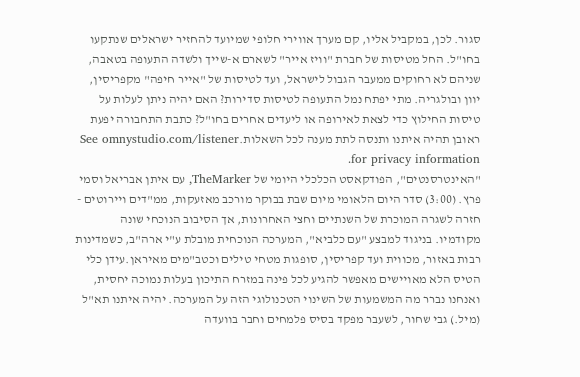סגור. לכן, במקביל אליו, קם מערך אווירי חלופי שמיועד להחזיר ישראלים שנתקעו בחו"ל. החל מטיסות של חברת "וויז אייר" לשארם א-שייך ולשדה התעופה בטאבה, שניהם לא רחוקים ממעבר הגבול לישראל, ועד לטיסות של "אייר חיפה" מקפריסין, יוון ובולגריה. מתי יפתח נמל התעופה לטיסות סדירות? האם יהיה ניתן לעלות על טיסות החילוץ כדי לצאת לאירופה או ליעדים אחרים בחו"ל? כתבת התחבורה יפעת ראובן תהיה איתנו ותנסה לתת מענה לכל השאלות.See omnystudio.com/listener for privacy information.
"האינטרסנטים", הפודקאסט הכלכלי היומי של TheMarker, עם איתן אבריאל וסמי פרץ. (3:00) סדר היום הלאומי מיום שבת בבוקר מורכב מאזעקות, ממ"דים ויירוטים - חזרה לשגרה המוכרת של השנתיים וחצי האחרונות, אך הסיבוב הנוכחי שונה מקודמיו. בניגוד למבצע "עם כלביא", המערכה הנוכחית מובלת ע"י ארה"ב, כשמדינות רבות באזור, מכווית ועד קפריסין, סופגות מטחי טילים וכטב"מים מאיראן.עידן כלי הטיס הלא מאויישים מאפשר להגיע לכל פינה במזרח התיכון בעלות נמוכה יחסית, ואנחנו נברר מה המשמעות של השינוי הטכנולוגי הזה על המערכה. יהיה איתנו תא"ל (מיל.) גבי שחור, לשעבר מפקד בסיס פלמחים וחבר בוועדה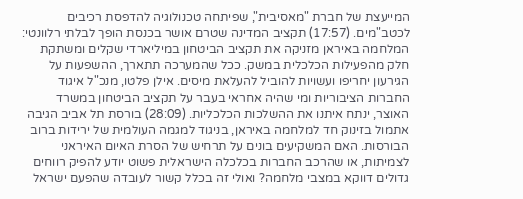המייעצת של חברת "מאסיבית", שפיתחה טכנולוגיה להדפסת רכיבים לכטב"מים. (17:57) תקציב המדינה שטרם אושר בכנסת הופך לבלתי רלוונטי: המלחמה באיראן מזניקה את תקציב הביטחון במיליארדי שקלים ומשתקת חלק מהפעילות הכלכלית במשק. ככל שהמערכה תתארך, ההשפעות על הגירעון יחריפו ועשויות להוביל להעלאת מיסים. אילן פלטו, מנכ"ל איגוד החברות הציבוריות ומי שהיה אחראי בעבר על תקציב הביטחון במשרד האוצר, ינתח איתנו את ההשלכות הכלכליות. (28:09) בורסת תל אביב הגיבה אתמול בזינוק חד למלחמה באיראן, בניגוד למגמה העולמית של ירידות ברוב הבורסות. האם המשקיעים בונים על תרחיש של הסרת האיום האיראני לצמיתות, או שהרכב החברות בכלכלה הישראלית פשוט יודע להפיק רווחים גדולים דווקא במצבי מלחמה? ואולי זה בכלל קשור לעובדה שהפעם ישראל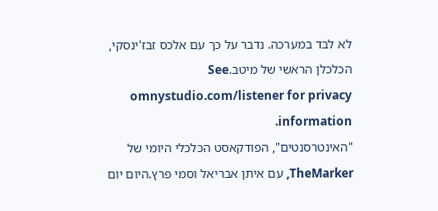לא לבד במערכה. נדבר על כך עם אלכס זבז'ינסקי, הכלכלן הראשי של מיטב.See omnystudio.com/listener for privacy information.
"האינטרסנטים", הפודקאסט הכלכלי היומי של TheMarker, עם איתן אבריאל וסמי פרץ.היום יום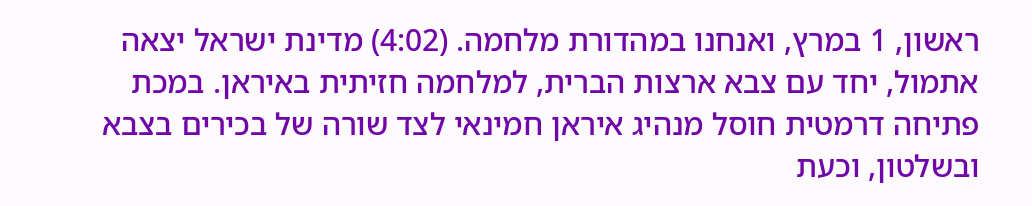ראשון, 1 במרץ, ואנחנו במהדורת מלחמה. (4:02) מדינת ישראל יצאה אתמול, יחד עם צבא ארצות הברית, למלחמה חזיתית באיראן. במכת פתיחה דרמטית חוסל מנהיג איראן חמינאי לצד שורה של בכירים בצבא ובשלטון, וכעת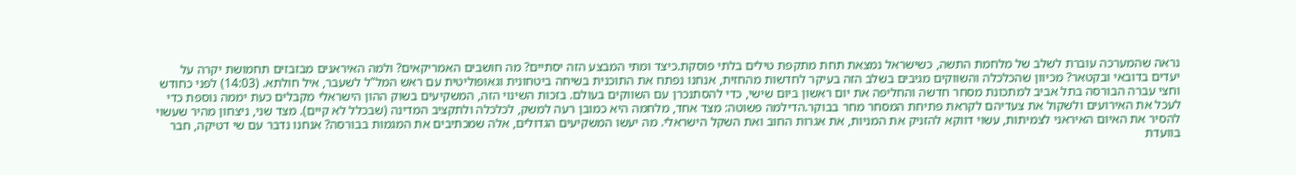נראה שהמערכה עוברת לשלב של מלחמת התשה, כשישראל נמצאת תחת מתקפת טילים בלתי פוסקת.כיצד ומתי המבצע הזה יסתיים? מה חושבים האמריקאים? ולמה האיראנים מבזבזים תחמושת יקרה על יעדים בדובאי ובקטאר? מכיוון שהכלכלה והשווקים מגיבים בשלב הזה בעיקר לחדשות מהחזית, אנחנו נפתח את התוכנית בשיחה ביטחונית וגאופוליטית עם ראש המל"ל לשעבר, איל חולתא. (14:03) לפני כחודש וחצי עברה הבורסה בתל אביב למתכונת מסחר חדשה והחליפה את יום ראשון ביום שישי, כדי להסתנכרן עם השווקים בעולם. בזכות השינוי הזה, המשקיעים בשוק ההון הישראלי מקבלים כעת יממה נוספת כדי לעכל את האירועים ולשקול את צעדיהם לקראת פתיחת המסחר מחר בבוקר.הדילמה פשוטה: מצד אחד, מלחמה היא כמובן רעה למשק, לכלכלה ולתקציב המדינה (שבכלל לא קיים). מצד שני, ניצחון מהיר שעשוי להסיר את האיום האיראני לצמיתות, עשוי דווקא להזניק את המניות, את אגרות החוב ואת השקל הישראלי. מה יעשו המשקיעים הגדולים, אלה שמכתיבים את המגמות בבורסה? אנחנו נדבר עם שי דטיקה, חבר בוועדת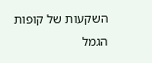השקעות של קופות הגמל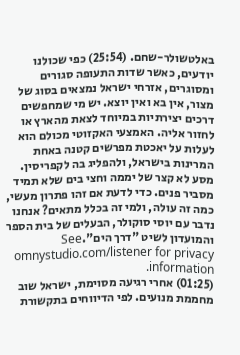באלטשולר-שחם. (25:54) כפי שכולנו יודעים, כאשר שדות התעופה סגורים ומסוגרים, אזרחי ישראל נמצאים בסוג של מצור, אין בא ואין יוצא. יש מי שמחפשים דרכים יצירתיות במיוחד לצאת מהארץ או לחזור אליה. האמצעי האקזוטי מכולם הוא לעלות על יאכטת מפרשים קטנה באחת המרינות בישראל, ולהפליג בה לקפריסין. מסע לא קצר של יממה וחצי בים שלא תמיד מסביר פנים. כדי לדעת אם זהו פתרון מעשי, כמה זה עולה, ולמי זה בכלל מתאים? אנחנו נדבר עם יוסי סוקולר, הבעלים של בית הספר והמועדון לשיט "דרך הים".See omnystudio.com/listener for privacy information.
(01:25) אחרי רגיעה מסוימת, ישראל שוב מחממת מנועים. לפי הדיווחים בתקשורת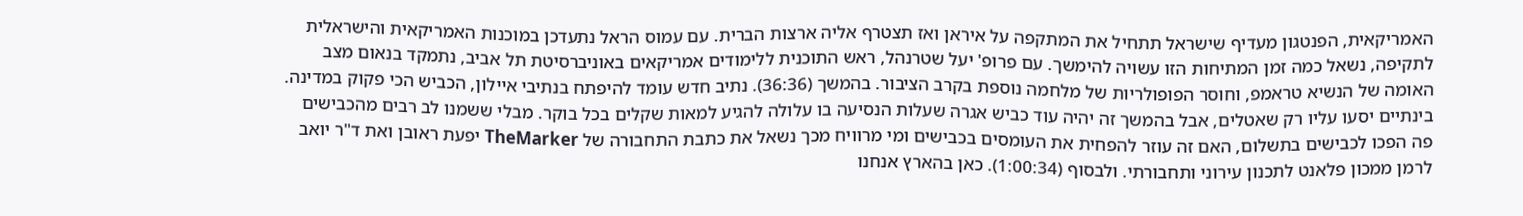האמריקאית, הפנטגון מעדיף שישראל תתחיל את המתקפה על איראן ואז תצטרף אליה ארצות הברית. עם עמוס הראל נתעדכן במוכנות האמריקאית והישראלית לתקיפה, נשאל כמה זמן המתיחות הזו עשויה להימשך. עם פרופ' יעל שטרנהל, ראש התוכנית ללימודים אמריקאים באוניברסיטת תל אביב, נתמקד בנאום מצב האומה של הנשיא טראמפ, וחוסר הפופולריות של מלחמה נוספת בקרב הציבור. בהמשך (36:36). נתיב חדש עומד להיפתח בנתיבי איילון, הכביש הכי פקוק במדינה. בינתיים יסעו עליו רק שאטלים, אבל בהמשך זה יהיה עוד כביש אגרה שעלות הנסיעה בו עלולה להגיע למאות שקלים בכל בוקר. מבלי ששמנו לב רבים מהכבישים פה הפכו לכבישים בתשלום, האם זה עוזר להפחית את העומסים בכבישים ומי מרוויח מכך נשאל את כתבת התחבורה של TheMarker יפעת ראובן ואת ד"ר יואב לרמן ממכון פלאנט לתכנון עירוני ותחבורתי. ולבסוף (1:00:34). כאן בהארץ אנחנו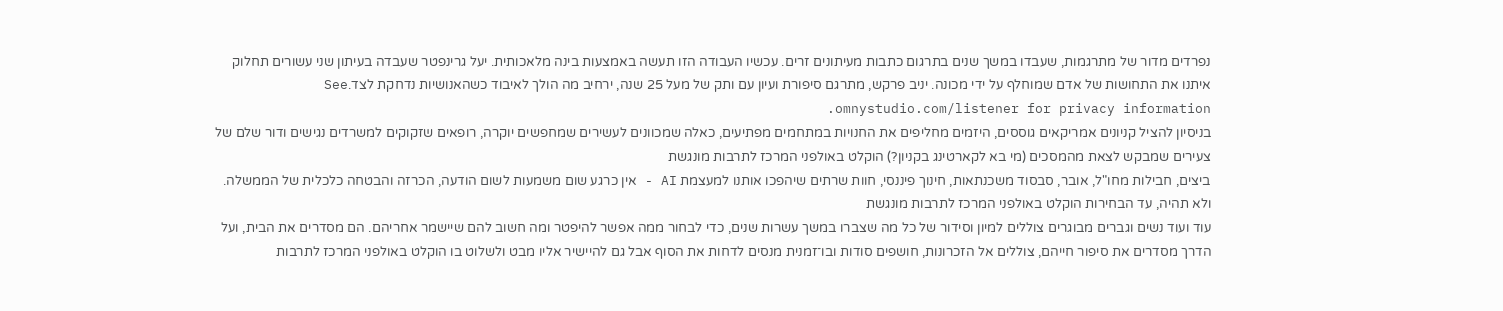נפרדים מדור של מתרגמות, שעבדו במשך שנים בתרגום כתבות מעיתונים זרים. עכשיו העבודה הזו תעשה באמצעות בינה מלאכותית. יעל גרינפטר שעבדה בעיתון שני עשורים תחלוק איתנו את התחושות של אדם שמוחלף על ידי מכונה. יניב פרקש, מתרגם סיפורת ועיון עם ותק של מעל 25 שנה, ירחיב מה הולך לאיבוד כשהאנושיות נדחקת לצד.See omnystudio.com/listener for privacy information.
בניסיון להציל קניונים אמריקאים גוססים, היזמים מחליפים את החנויות במתחמים מפתיעים, כאלה שמכוונים לעשירים שמחפשים יוקרה, רופאים שזקוקים למשרדים נגישים ודור שלם של צעירים שמבקש לצאת מהמסכים (מי בא לקארטינג בקניון?) הוקלט באולפני המרכז לתרבות מונגשת
ביצים, חבילות מחו"ל, אובר, סבסוד משכנתאות, חינוך פיננסי, חוות שרתים שיהפכו אותנו למעצמת AI - אין כרגע שום משמעות לשום הודעה, הכרזה והבטחה כלכלית של הממשלה. ולא תהיה, עד הבחירות הוקלט באולפני המרכז לתרבות מונגשת
עוד ועוד נשים וגברים מבוגרים צוללים למיון וסידור של כל מה שצברו במשך עשרות שנים, כדי לבחור ממה אפשר להיפטר ומה חשוב להם שיישמר אחריהם. הם מסדרים את הבית, ועל הדרך מסדרים את סיפור חייהם, צוללים אל הזכרונות, חושפים סודות ובו־זמנית מנסים לדחות את הסוף אבל גם להיישיר אליו מבט ולשלוט בו הוקלט באולפני המרכז לתרבות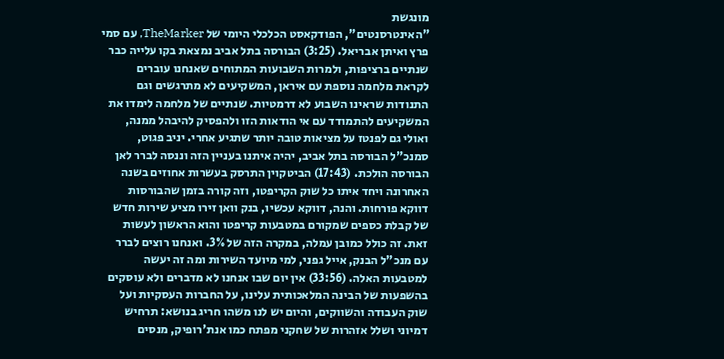מונגשת
"האינטרסנטים", הפודקאסט הכלכלי היומי של TheMarker, עם סמי פרץ ואיתן אבריאל. (3:25) הבורסה בתל אביב נמצאת בקו עלייה כבר שנתיים ברציפות, ולמרות השבועות המתוחים שאנחנו עוברים לקראת מלחמה נוספת עם איראן, המשקיעים לא מתרגשים וגם התנודות שראינו השבוע לא דרמטיות. שנתיים של מלחמה לימדו את המשקיעים להתמודד עם אי הודאות הזו ולהפסיק להיבהל ממנה, ואולי גם לפנטז על מציאות טובה יותר שתגיע אחרי. יניב פגוט, סמנכ"ל הבורסה בתל אביב, יהיה איתנו בעניין הזה וננסה לברר לאן הבורסה הולכת. (17:43) הביטקוין התרסק בעשרות אחוזים בשנה האחרונה ויחד איתו כל שוק הקריפטו, וזה קורה בזמן שהבורסות דווקא פורחות. והנה, דווקא עכשיו, בנק וואן זירו מציע שירות חדש של קבלת כספים שמקורם במטבעות קריפטו והוא הראשון לעשות זאת. זה כולל כמובן עמלה, במקרה הזה של 3%. ואנחנו רוצים לברר עם מנכ"ל הבנק, אייל גפני, למי מיועד השירות ומה זה יעשה למטבעות האלה. (33:56) אין יום שבו אנחנו לא מדברים ולא עוסקים בהשפעות של הבינה המלאכותית עלינו, על החברות העסקיות ועל שוק העבודה והשווקים, והיום יש לנו משהו חריג בנושא: תרחיש דמיוני ושלל אזהרות של שחקני מפתח כמו אנת'רופיק, מנסים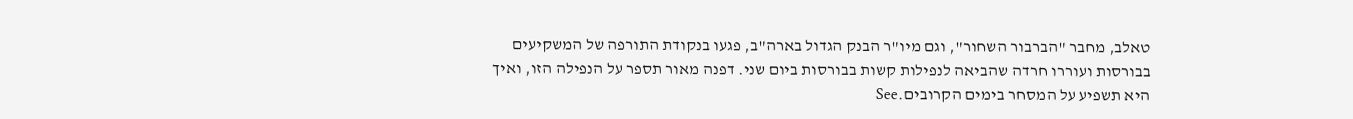טאלב, מחבר "הברבור השחור", וגם מיו"ר הבנק הגדול בארה"ב, פגעו בנקודת התורפה של המשקיעים בבורסות ועוררו חרדה שהביאה לנפילות קשות בבורסות ביום שני. דפנה מאור תספר על הנפילה הזו, ואיך היא תשפיע על המסחר בימים הקרובים.See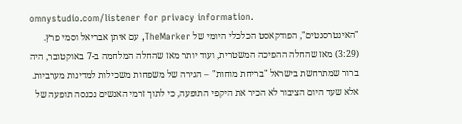omnystudio.com/listener for privacy information.
"האינטרסנטים", הפודקאסט הכלכלי היומי של TheMarker, עם איתן אבריאל וסמי פרץ. (3:29) מאז שהחלה ההפיכה המשטרית, ועוד יותר מאז שהחלה המלחמה ב-7 באוקטובר, היה ברור שמתרחשת בישראל "בריחת מוחות" – הגירה של משפחות משכילות למדינות מערביות. אלא שעד היום הציבור לא הכיר את היקפי התופעה, כי לתוך זרמי האנשים נכנסה תופעה של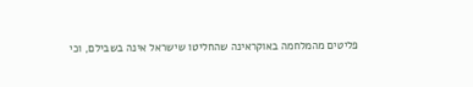פליטים מהמלחמה באוקראינה שהחליטו שישראל אינה בשבילם, וכי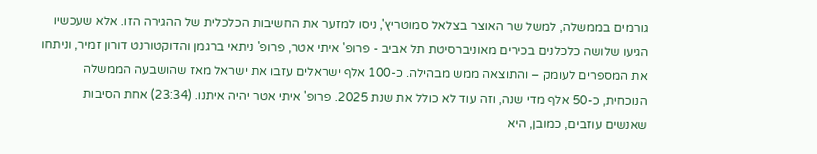גורמים בממשלה, למשל שר האוצר בצלאל סמוטריץ', ניסו למזער את החשיבות הכלכלית של ההגירה הזו. אלא שעכשיו הגיעו שלושה כלכלנים בכירים מאוניברסיטת תל אביב - פרופ' איתי אטר, פרופ' ניתאי ברגמן והדוקטורנט דורון זמיר, וניתחו את המספרים לעומק – והתוצאה ממש מבהילה. כ-100 אלף ישראלים עזבו את ישראל מאז שהושבעה הממשלה הנוכחית, כ-50 אלף מדי שנה, וזה עוד לא כולל את שנת 2025. פרופ' איתי אטר יהיה איתנו. (23:34) אחת הסיבות שאנשים עוזבים, כמובן, היא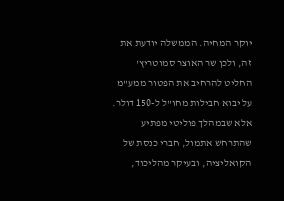יוקר המחיה. הממשלה יודעת את זה, ולכן שר האוצר סמוטריץ' החליט להרחיב את הפטור ממע"מ על יבוא חבילות מחו"ל ל-150 דולר. אלא שבמהלך פוליטי מפתיע שהתרחש אתמול, חברי כנסת של הקואליציה, ובעיקר מהליכוד,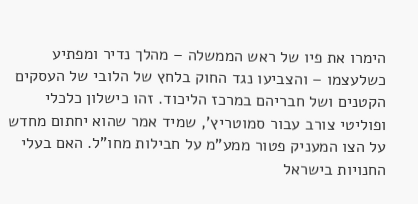הימרו את פיו של ראש הממשלה – מהלך נדיר ומפתיע כשלעצמו – והצביעו נגד החוק בלחץ של הלובי של העסקים הקטנים ושל חבריהם במרכז הליכוד. זהו כישלון כלכלי ופוליטי צורב עבור סמוטריץ', שמיד אמר שהוא יחתום מחדש על הצו המעניק פטור ממע"מ על חבילות מחו"ל. האם בעלי החנויות בישראל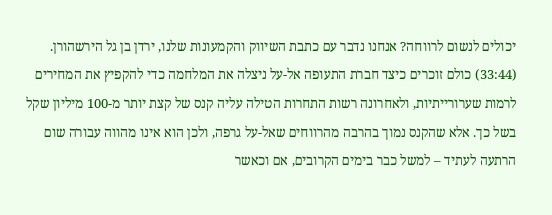יכולים לנשום לרווחה? אנחנו נדבר עם כתבת השיווק והקמעונות שלנו, ירדן בן גל הירשהורן. (33:44) כולם זוכרים כיצד חברת התעופה אל-על ניצלה את המלחמה כדי להקפיץ את המחירים לרמות שערורייתיות, ולאחרונה רשות התחרות הטילה עליה קנס של קצת יותר מ-100 מיליון שקל בשל כך. אלא שהקנס נמוך בהרבה מהרווחים שאל-על גרפה, ולכן הוא אינו מהווה עבורה שום הרתעה לעתיד – למשל כבר בימים הקרובים, אם וכאשר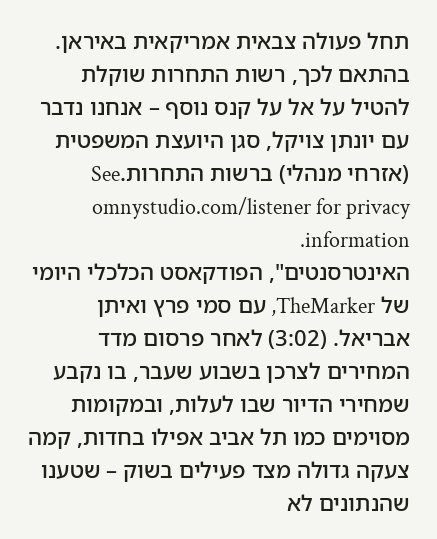תחל פעולה צבאית אמריקאית באיראן. בהתאם לכך, רשות התחרות שוקלת להטיל על אל על קנס נוסף – אנחנו נדבר עם יונתן צויקל, סגן היועצת המשפטית (אזרחי מנהלי) ברשות התחרות.See omnystudio.com/listener for privacy information.
האינטרסנטים", הפודקאסט הכלכלי היומי של TheMarker, עם סמי פרץ ואיתן אבריאל. (3:02) לאחר פרסום מדד המחירים לצרכן בשבוע שעבר, בו נקבע שמחירי הדיור שבו לעלות, ובמקומות מסוימים כמו תל אביב אפילו בחדות, קמה צעקה גדולה מצד פעילים בשוק – שטענו שהנתונים לא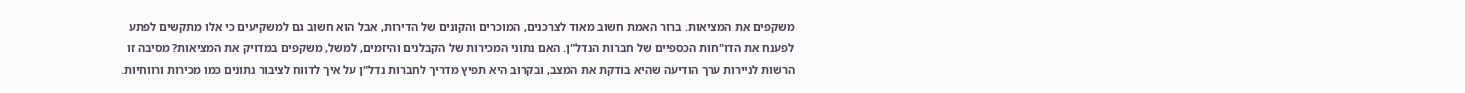משקפים את המציאות. ברור האמת חשוב מאוד לצרכנים, המוכרים והקונים של הדירות, אבל הוא חשוב גם למשקיעים כי אלו מתקשים לפתע לפענח את הדו"חות הכספיים של חברות הנדל"ן. האם נתוני המכירות של הקבלנים והיזמים, למשל, משקפים במדויק את המציאות? מסיבה זו הרשות לניירות ערך הודיעה שהיא בודקת את המצב, ובקרוב היא תפיץ מדריך לחברות נדל"ן על איך לדווח לציבור נתונים כמו מכירות ורווחיות.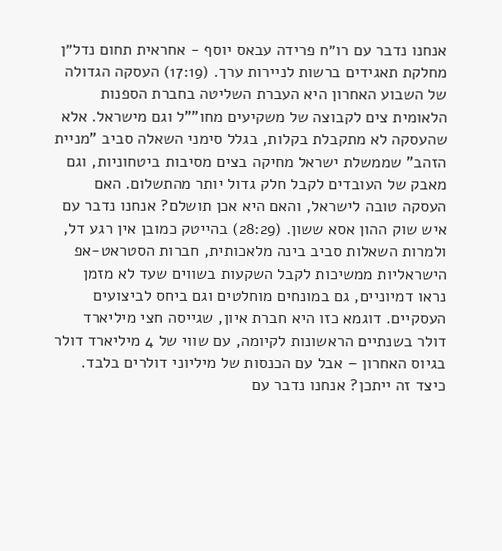אנחנו נדבר עם רו״ח פרידה עבאס יוסף - אחראית תחום נדל״ן מחלקת תאגידים ברשות לניירות ערך. (17:19) העסקה הגדולה של השבוע האחרון היא העברת השליטה בחברת הספנות הלאומית צים לקבוצה של משקיעים מחו""ל וגם מישראל. אלא שהעסקה לא מתקבלת בקלות, בגלל סימני השאלה סביב "מניית הזהב" שממשלת ישראל מחיקה בצים מסיבות ביטחוניות, וגם מאבק של העובדים לקבל חלק גדול יותר מהתשלום. האם העסקה טובה לישראל, והאם היא אכן תושלם? אנחנו נדבר עם איש שוק ההון אסא ששון. (28:29) בהייטק כמובן אין רגע דל, ולמרות השאלות סביב בינה מלאכותית, חברות הסטראט-אפ הישראליות ממשיכות לקבל השקעות בשווים שעד לא מזמן נראו דמיוניים, גם במונחים מוחלטים וגם ביחס לביצועים העסקיים. דוגמא כזו היא חברת איון, שגייסה חצי מיליארד דולר בשנתיים הראשונות לקיומה, עם שווי של 4 מיליארד דולר בגיוס האחרון – אבל עם הכנסות של מיליוני דולרים בלבד. כיצד זה ייתכן? אנחנו נדבר עם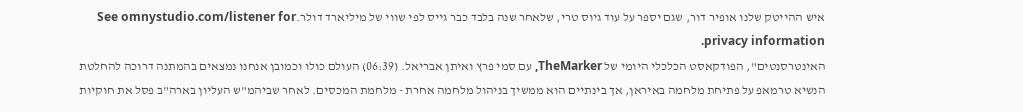איש ההייטק שלנו אופיר דור, שגם יספר על עוד גיוס טרי, שלאחר שנה בלבד כבר גייס לפי שווי של מיליארד דולר.See omnystudio.com/listener for privacy information.
האינטרסנטים", הפודקאסט הכלכלי היומי של TheMarker, עם סמי פרץ ואיתן אבריאל. (06:39) העולם כולו וכמובן אנחנו נמצאים בהמתנה דרוכה להחלטת הנשיא טרמאפ על פתיחת מלחמה באיראן, אך בינתיים הוא ממשיך בניהול מלחמה אחרת - מלחמת המכסים. לאחר שביהמ"ש העליון בארה"ב פסל את חוקיות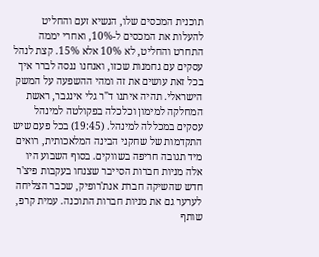תוכנית המכסים שלו, הנשיא זעם והחליט להעלות את המכסים ל-10%, ואחרי יממה התחרט והחליט, לא 10% אלא 15%. קצת לנהל עסקים עם גחמנות שכזו, ואנחנו ננסה לברר איך בכל זאת עושים את זה ומהי ההשפעה על המשק הישראלי. תהיה איתנו ד"ר גלי אינגבר, ראשת המחלקה למימון וכלכלה בפקולטה למינהל עסקים במכללה למינהל. (19:45) בכל פעם שיש התקדמות של שחקני הבינה המלאכותית, רואים מיד תגובה חריפה בשווקים. בסוף השבוע היו אלה מניות חברות הסייבר שצנחו בעקבות פיצ'ר חדש שהשיקה חברת אנת'רופיק, שכבר הצליחה לערער גם את מניות חברות התוכנה. עמית קרפ, שותף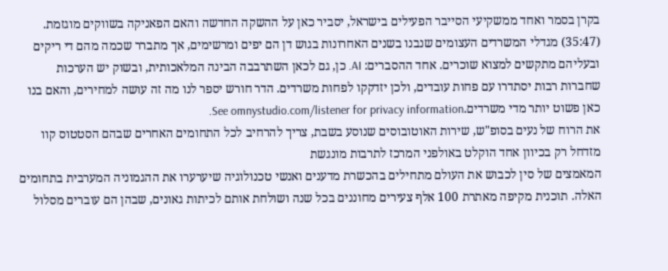בקרן בסמר ואחד ממשקיעי הסייבר הפעילים בישראל, יסביר כאן על ההשקה החדשה והאם הפאניקה בשווקים מוגזמת. (35:47) מגדלי המשרדים העצומים שנבנו בשנים האחרונות בגוש דן הם יפים ומרשימים, אך מתברר שכמה מהם די ריקים ובעליהם מתקשים למצוא שוכרים. אחד ההסברים: AI. כן, גם לכאן השתרבבה הבינה המלאכותית, ובשוק יש הערכות שחברות רבות יסתדרו עם פחות עובדים, ולכן יזדקקו לפחות משרדים. הדר חורש יספר לנו מה זה עושה למחירים, והאם בנו כאן פשוט יותר מדי משרדים.See omnystudio.com/listener for privacy information.
את הרוח של נעים בסופ"ש, שירות האוטובוסים שנוסע בשבת, צריך להרחיב לכל התחומים האחרים שבהם הסטטוס קוו מזדחל רק בכיוון אחד הוקלט באולפני המרכז לתרבות מונגשת
המאמצים של סין לכבוש את העולם מתחילים בהכשרת מדענים ואנשי טכנולוגיה שיערערו את ההגמוניה המערבית בתחומים האלה. תוכנית מקיפה מאתרת 100 אלף צעירים מחוננים בכל שנה ושולחת אותם לכיתות גאונים, שבהן הם עוברים מסלול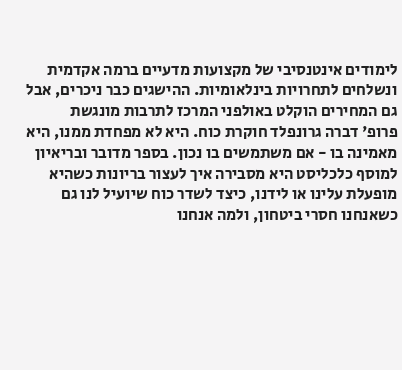לימודים אינטנסיבי של מקצועות מדעיים ברמה אקדמית ונשלחים לתחרויות בינלאומיות. ההישגים כבר ניכרים, אבל גם המחירים הוקלט באולפני המרכז לתרבות מונגשת
פרופ' דברה גרונפלד חוקרת כוח. היא לא מפחדת ממנו, היא מאמינה בו - אם משתמשים בו נכון. בספר מדובר ובריאיון למוסף כלכליסט היא מסבירה איך לעצור בריונות כשהיא מופעלת עלינו או לידנו, כיצד לשדר כוח שיועיל לנו גם כשאנחנו חסרי ביטחון, ולמה אנחנו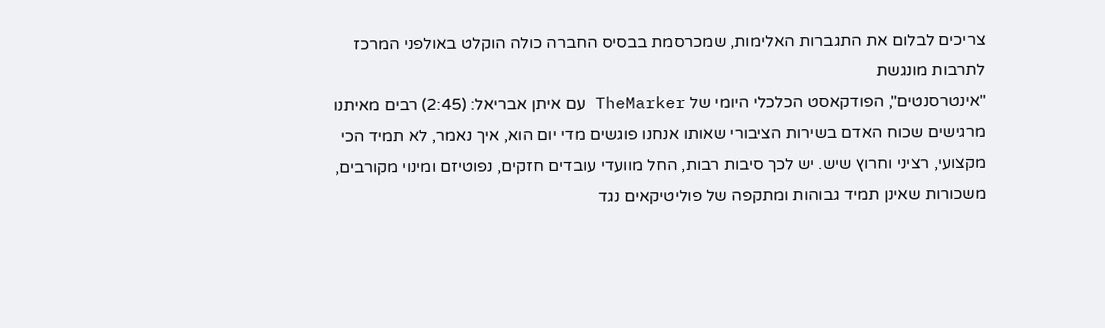צריכים לבלום את התגברות האלימות, שמכרסמת בבסיס החברה כולה הוקלט באולפני המרכז לתרבות מונגשת
"אינטרסנטים", הפודקאסט הכלכלי היומי של TheMarker עם איתן אבריאל: (2:45) רבים מאיתנו מרגישים שכוח האדם בשירות הציבורי שאותו אנחנו פוגשים מדי יום הוא, איך נאמר, לא תמיד הכי מקצועי, רציני וחרוץ שיש. יש לכך סיבות רבות, החל מוועדי עובדים חזקים, נפוטיזם ומינוי מקורבים, משכורות שאינן תמיד גבוהות ומתקפה של פוליטיקאים נגד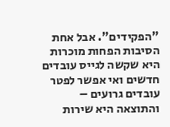"הפקידים". אבל אחת הסיבות הפחות מוכרות היא שקשה לגייס עובדים חדשים ואי אפשר לפטר עובדים גרועים – והתוצאה היא שירות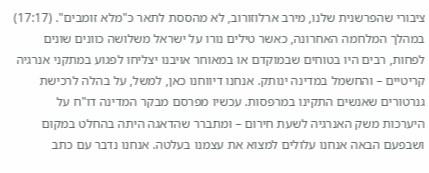ציבורי שהפרשנית שלנו, מירב ארלוזורוב, לא מהססת לתאר כ"מלא זומבים". (17:17) במהלך המלחמה האחרונה, כאשר טילים נורו על ישראל משלושה כוונים שונים לפחות, רבים היו בטוחים שבמוקדם או במאוחר אויבנו יצליחו לפגוע במתקני אנרגיה קריטיים – והחשמל במדינה ינותק. אנחנו דיווחנו כאן, למשל, על בהלה לרכישת גנרטורים שאנשים התקינו במרפסות. עכשיו מפרסם מבקר המדינה דו"ח על היערכות משק האנרגיה לשעת חירום – ומתברר שהדאגה היתה בהחלט במקום ושבפעם הבאה אנחנו עלולים למצוא את עצמנו בעלטה. אנחנו נדבר עם כתב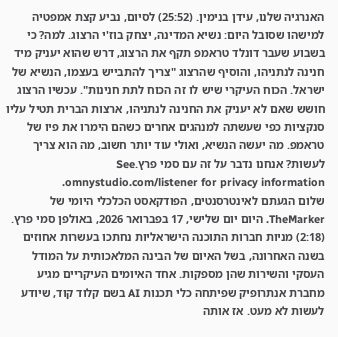האנרגיה שלנו, עידן בנימין. (25:52) לסיום, נביע קצת אמפטיה למישהו שסובל היום: נשיא המדינה, יצחק בוז'י הרצוג. למה? כי בשבוע שעבר דונלד טראמפ תקף את הרצוג, דרש שהוא יעניק מיד חנינה לנתניהו, והוסיף שהרצוג "צריך להתבייש בעצמו, הנשיא של ישראל. הכוח העיקרי שיש לו זה הכוח לתת חנינות". עכשיו הרצוג חושש שאם לא יעניק את החנינה לנתניהו, ארצות הברית תטיל עליו סנקציות כפי שעשתה למנהגים אחרים כשהם הימרו את פיו של טראמפ. מה יעשה הנשיא, ואולי עוד יותר חשוב, מה הוא צריך לעשות? אנחנו נדבר על זה עם סמי פרץ.See omnystudio.com/listener for privacy information.
שלום הגעתם לאינטרסנטים, הפודקאסט הכלכלי היומי של TheMarker. היום יום שלישי, 17 בפברואר 2026, באולפן סמי פרץ. (2:18) מניות חברות התוכנה הישראליות נחתכו בעשרות אחוזים בשנה האחרונה, בשל האיום של הבינה המלאכותית על המודל העסקי והשירות שהן מספקות. אחד האיומים העיקריים מגיע מחברת אנתרופיק שפיתחה כלי תכנות AI בשם קלוד קוד, שיודע לעשות לא מעט. אז אותה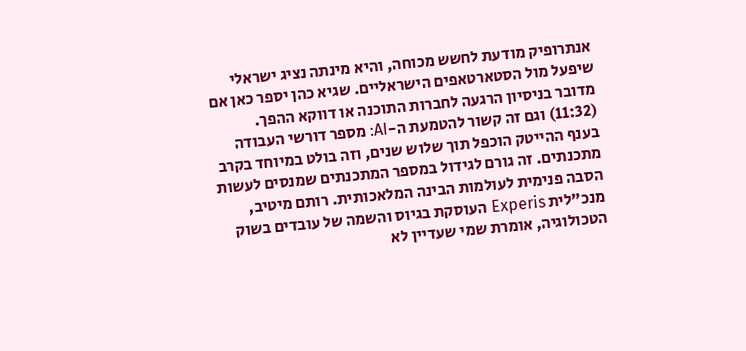אנתרופיק מודעת לחשש מכוחה, והיא מינתה נציג ישראלי שיפעל מול הסטארטאפים הישראליים. שגיא כהן יספר כאן אם מדובר בניסיון הרגעה לחברות התוכנה או דווקא ההפך. (11:32) וגם זה קשור להטמעת ה-AI: מספר דורשי העבודה בענף ההייטק הוכפל תוך שלוש שנים, וזה בולט במיוחד בקרב מתכנתים. זה גורם לגידול במספר המתכנתים שמנסים לעשות הסבה פנימית לעולמות הבינה המלאכותית. רותם מיטיב, מנכ"לית Experis העוסקת בגיוס והשמה של עובדים בשוק הטכולוגיה, אומרת שמי שעדיין לא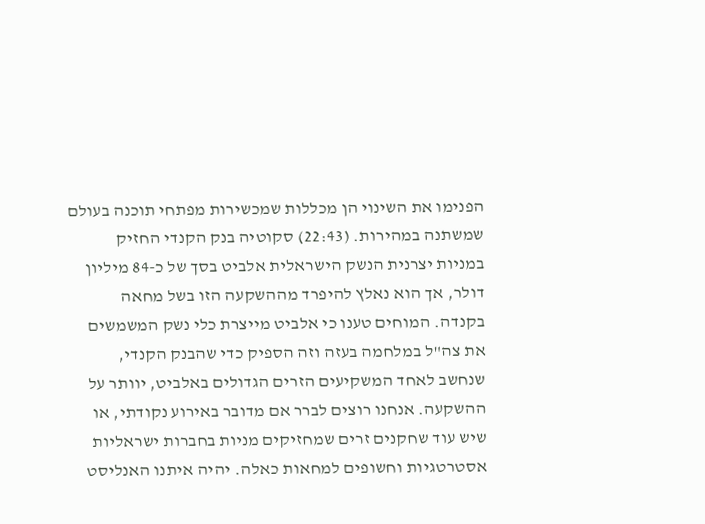הפנימו את השינוי הן מכללות שמכשירות מפתחי תוכנה בעולם שמשתנה במהירות. (22:43) סקוטיה בנק הקנדי החזיק במניות יצרנית הנשק הישראלית אלביט בסך של כ-84 מיליון דולר, אך הוא נאלץ להיפרד מההשקעה הזו בשל מחאה בקנדה. המוחים טענו כי אלביט מייצרת כלי נשק המשמשים את צה"ל במלחמה בעזה וזה הספיק כדי שהבנק הקנדי, שנחשב לאחד המשקיעים הזרים הגדולים באלביט, יוותר על ההשקעה. אנחנו רוצים לברר אם מדובר באירוע נקודתי, או שיש עוד שחקנים זרים שמחזיקים מניות בחברות ישראליות אסטרטגיות וחשופים למחאות כאלה. יהיה איתנו האנליסט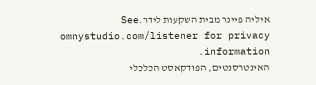איליה פיינר מבית השקעות לידר.See omnystudio.com/listener for privacy information.
האינטרסנטים, הפודקאסט הכלכלי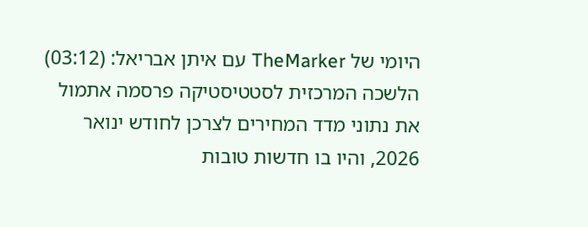היומי של TheMarker עם איתן אבריאל: (03:12) הלשכה המרכזית לסטטיסטיקה פרסמה אתמול את נתוני מדד המחירים לצרכן לחודש ינואר 2026, והיו בו חדשות טובות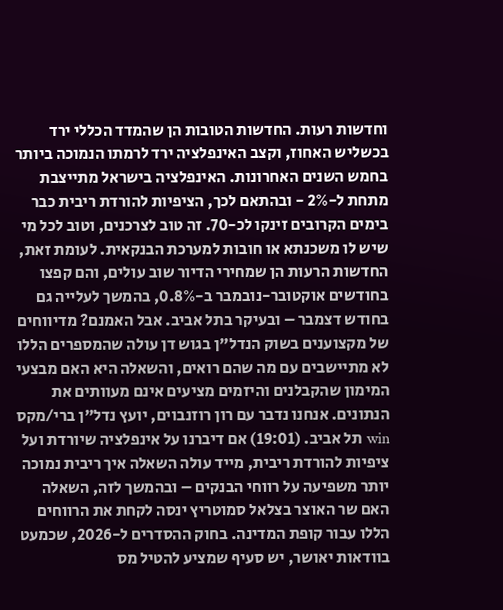וחדשות רעות. החדשות הטובות הן שהמדד הכללי ירד בכשליש האחוז, וקצב האינפלציה ירד לרמתו הנמוכה ביותר בחמש השנים האחרונות. האינפלציה בישראל מתייצבת מתחת ל-2% - ובהתאם לכך, הציפיות להורדת ריבית כבר בימים הקרובים זינקו לכ-70. זה טוב לצרכנים, וטוב לכל מי שיש לו משכנתא או חובות למערכת הבנקאית. לעומת זאת, החדשות הרעות הן שמחירי הדיור שוב עולים, והם קפצו בחודשים אוקטובר-נובמבר ב-0.8%, בהמשך לעלייה גם בחודש דצמבר – ובעיקר בתל אביב. אבל האמנם? מדיווחים של מקצוענים בשוק הנדל"ן בגוש דן עולה שהמספרים הללו לא מתיישבים עם מה שהם רואים, והשאלה היא האם מבצעי המימון שהקבלנים והיזמים מציעים אינם מעוותים את הנתונים. אנחנו נדבר עם רון רוזנבוים, יועץ נדל"ן ברי/מקס win תל אביב. (19:01) אם דיברנו על אינפלציה שיורדת ועל ציפיות להורדת ריבית, מייד עולה השאלה איך ריבית נמוכה יותר משפיעה על רווחי הבנקים – ובהמשך לזה, השאלה האם שר האוצר בצלאל סמוטריץ ינסה לקחת את הרווחים הללו עבור קופת המדינה. בחוק ההסדרים ל-2026, שכמעט בוודאות יאושר, יש סעיף שמציע להטיל מס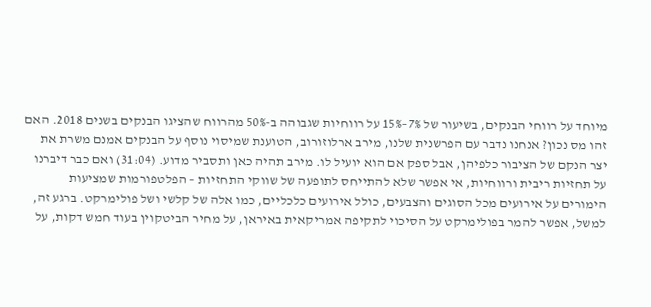מיוחד על רווחי הבנקים, בשיעור של 7%–15% על רווחיות שגבוהה ב-50% מהרווח שהציגו הבנקים בשנים 2018. האם זהו מס נכון? אנחנו נדבר עם הפרשנית שלנו, מירב ארלוזורוב, הטוענת שמיסוי נוסף על הבנקים אמנם משרת את יצר הנקם של הציבור כלפיהן, אבל ספק אם הוא יועיל לו. מירב תהיה כאן ותסביר מדוע. (31:04) ואם כבר דיברנו על תחזיות ריבית ורווחיות, אי אפשר שלא להתייחס לתופעה של שווקי התחזיות – הפלטפורמות שמציעות הימורים על אירועים מכל הסוגים והצבעים, כולל אירועים כלכליים, כמו אלה של קלשי ושל פולימרקט. ברגע זה, למשל, אפשר להמר בפולימרקט על הסיכוי לתקיפה אמריקאית באיראן, על מחיר הביטקוין בעוד חמש דקות, על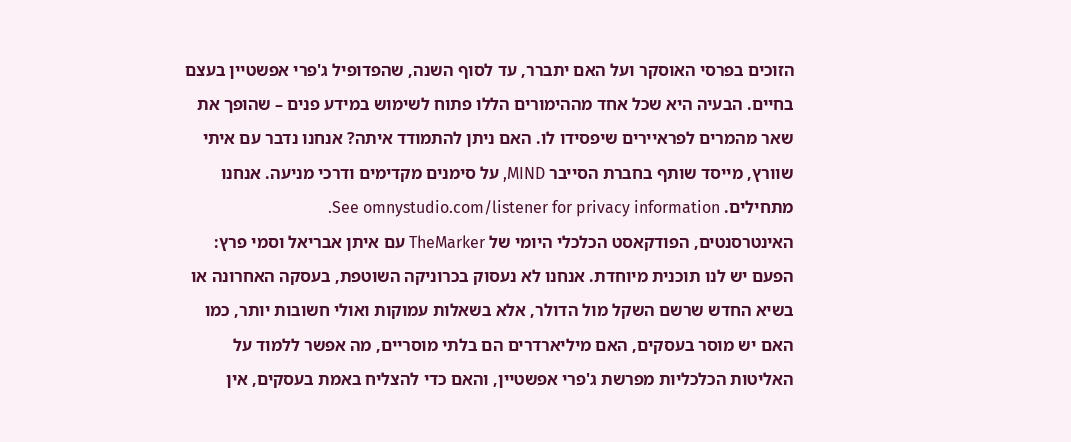הזוכים בפרסי האוסקר ועל האם יתברר, עד לסוף השנה, שהפדופיל ג'פרי אפשטיין בעצם בחיים. הבעיה היא שכל אחד מההימורים הללו פתוח לשימוש במידע פנים – שהופך את שאר מהמרים לפראיירים שיפסידו לו. האם ניתן להתמודד איתה? אנחנו נדבר עם איתי שוורץ, מייסד שותף בחברת הסייבר MIND, על סימנים מקדימים ודרכי מניעה. אנחנו מתחילים. See omnystudio.com/listener for privacy information.
האינטרסנטים, הפודקאסט הכלכלי היומי של TheMarker עם איתן אבריאל וסמי פרץ: הפעם יש לנו תוכנית מיוחדת. אנחנו לא נעסוק בכרוניקה השוטפת, בעסקה האחרונה או בשיא החדש שרשם השקל מול הדולר, אלא בשאלות עמוקות ואולי חשובות יותר, כמו האם יש מוסר בעסקים, האם מיליארדרים הם בלתי מוסריים, מה אפשר ללמוד על האליטות הכלכליות מפרשת ג'פרי אפשטיין, והאם כדי להצליח באמת בעסקים, אין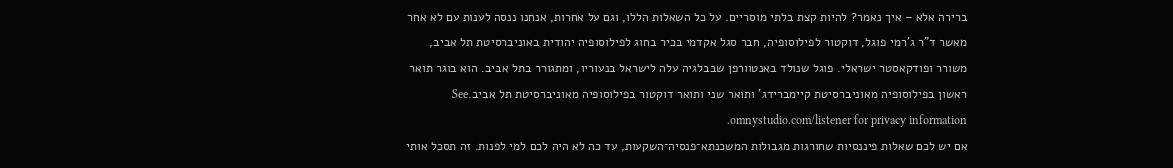ברירה אלא – איך נאמר? להיות קצת בלתי מוסריים. על כל השאלות הללו, וגם על אחרות, אנחנו ננסה לענות עם לא אחר מאשר ד"ר ג'רמי פוגל, דוקטור לפילוסופיה, חבר סגל אקדמי בכיר בחוג לפילוסופיה יהודית באוניברסיטת תל אביב, משורר ופודקאסטר ישראלי. פוגל שנולד באנטוורפן שבבלגיה עלה לישראל בנעוריו, ומתגורר בתל אביב. הוא בוגר תואר ראשון בפילוסופיה מאוניברסיטת קיימברידג' ותואר שני ותואר דוקטור בפילוסופיה מאוניברסיטת תל אביב.See omnystudio.com/listener for privacy information.
אם יש לכם שאלות פיננסיות שחורגות מגבולות המשכנתא־פנסיה־השקעות, עד כה לא היה לכם למי לפנות. זה תסכל אותי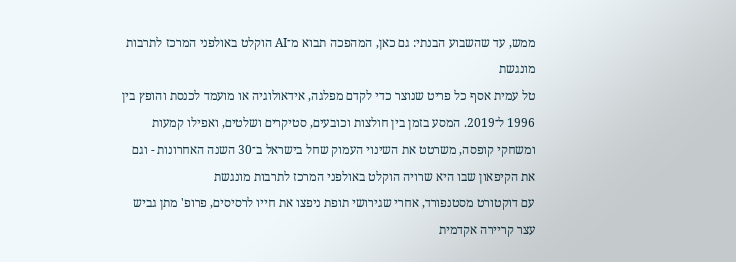ממש, עד שהשבוע הבנתי: גם כאן, המהפכה תבוא מ־AI הוקלט באולפני המרכז לתרבות מונגשת
טל עמית אסף כל פריט שנוצר כדי לקדם מפלגה, אידאולוגיה או מועמד לכנסת והופץ בין 1996 ל־2019. המסע בזמן בין חולצות וכובעים, סטיקרים ושלטים, ואפילו קמעות ומשחקי קופסה, משרטט את השינוי העמוק שחל בישראל ב־30 השנה האחרונות - וגם את הקיפאון שבו היא שרויה הוקלט באולפני המרכז לתרבות מונגשת
עם דוקטורט מסטנפורד, אחרי שגירושי תופת ניפצו את חייו לרסיסים, פרופ' מתן גביש עצר קריירה אקדמית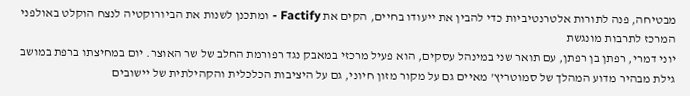מבטיחה, פנה לתורות אלטרנטיביות כדי להבין את ייעודו בחיים, הקים את Factify - ומתכנן לשנות את הביורוקטיה לנצח הוקלט באולפני המרכז לתרבות מונגשת
יוני דמרי, רפתן בן רפתן, עם תואר שני במינהל עסקים, הוא פעיל מרכזי במאבק נגד רפורמת החלב של שר האוצר. יום במחיצתו ברפת במושב גילת מבהיר מדוע המהלך של סמוטריץ' מאיים גם על מקור מזון חיוני, גם על היציבות הכלכלית והקהילתית של יישובים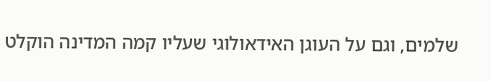שלמים, וגם על העוגן האידאולוגי שעליו קמה המדינה הוקלט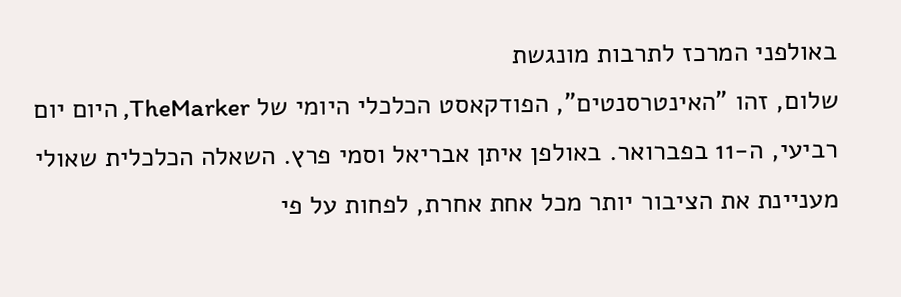באולפני המרכז לתרבות מונגשת
שלום, זהו "האינטרסנטים", הפודקאסט הכלכלי היומי של TheMarker, היום יום רביעי, ה-11 בפברואר. באולפן איתן אבריאל וסמי פרץ. השאלה הכלכלית שאולי מעניינת את הציבור יותר מכל אחת אחרת, לפחות על פי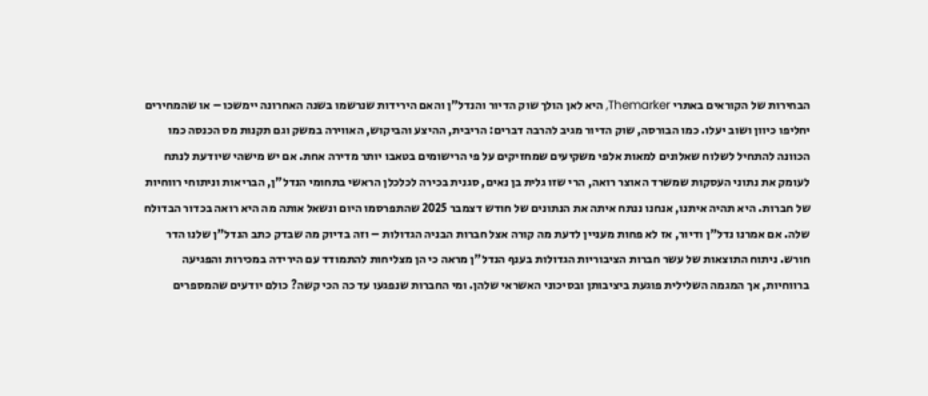הבחירות של הקוראים באתרי Themarker, היא לאן הולך שוק הדיור והנדל"ן והאם הירידות שנרשמו בשנה האחרונה יימשכו – או שהמחירים יחליפו כיוון ושוב יעלו. כמו הבורסה, שוק הדיור מגיב להרבה דברים: הריבית, ההיצע והביקוש, האווירה במשק וגם תקנות מס הכנסה כמו הכוונה להתחיל לשלוח שאלונים למאות אלפי משקיעים שמחזיקים על פי הרישומים בטאבו יותר מדירה אחת. אם יש מישהי שיודעת לנתח לעומק את נתוני העסקות שמשרד האוצר רואה, הרי שזו גלית בן נאים, סגנית בכירה לכלכלן הראשי בתחומי הנדל"ן, הבריאות וניתוחי רווחיות של חברות. היא תהיה איתנו, אנחנו ננתח איתה את הנתונים של חודש דצמבר 2025 שהתפרסמו היום ונשאל אותה מה היא רואה בכדור הבדולח שלה. אם אמרנו נדל"ן ודיור, אז לא פחות מעניין לדעת מה קורה אצל חברות הבניה הגדולות – וזה בדיוק מה שבדק כתב הנדל"ן שלנו הדר חורש. ניתוח התוצאות של עשר חברות הציבוריות הגדולות בענף הנדל"ן מראה כי הן מצליחות להתמודד עם הירידה במכירות והפגיעה ברווחיות, אך המגמה השלילית פוגעת ביציבותן ובסיכוני האשראי שלהן. ומי החברות שנפגעו עד כה הכי קשה? כולם יודעים שהמספרים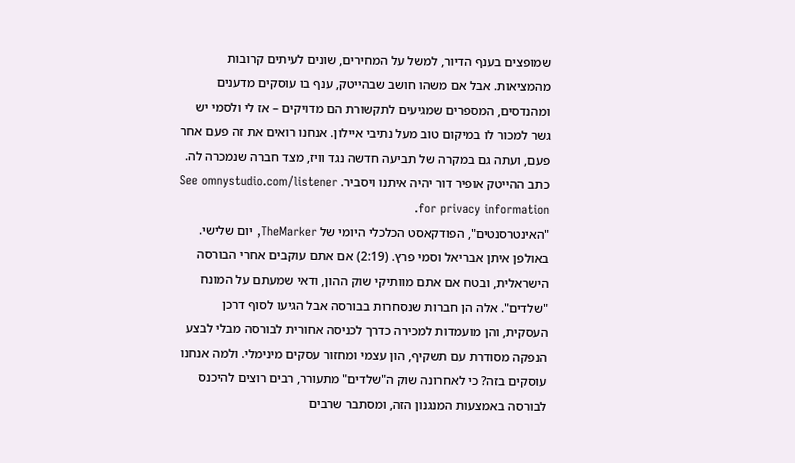שמופצים בענף הדיור, למשל על המחירים, שונים לעיתים קרובות מהמציאות. אבל אם משהו חושב שבהייטק, ענף בו עוסקים מדענים ומהנדסים, המספרים שמגיעים לתקשורת הם מדויקים – אז לי ולסמי יש גשר למכור לו במיקום טוב מעל נתיבי איילון. אנחנו רואים את זה פעם אחר פעם, ועתה גם במקרה של תביעה חדשה נגד וויז, מצד חברה שנמכרה לה. כתב ההייטק אופיר דור יהיה איתנו ויסביר. See omnystudio.com/listener for privacy information.
"האינטרסנטים", הפודקאסט הכלכלי היומי של TheMarker, יום שלישי. באולפן איתן אבריאל וסמי פרץ. (2:19) אם אתם עוקבים אחרי הבורסה הישראלית, ובטח אם אתם מוותיקי שוק ההון, ודאי שמעתם על המונח "שלדים". אלה הן חברות שנסחרות בבורסה אבל הגיעו לסוף דרכן העסקית, והן מועמדות למכירה כדרך לכניסה אחורית לבורסה מבלי לבצע הנפקה מסודרת עם תשקיף, הון עצמי ומחזור עסקים מינימלי. ולמה אנחנו עוסקים בזה? כי לאחרונה שוק ה"שלדים" מתעורר, רבים רוצים להיכנס לבורסה באמצעות המנגנון הזה, ומסתבר שרבים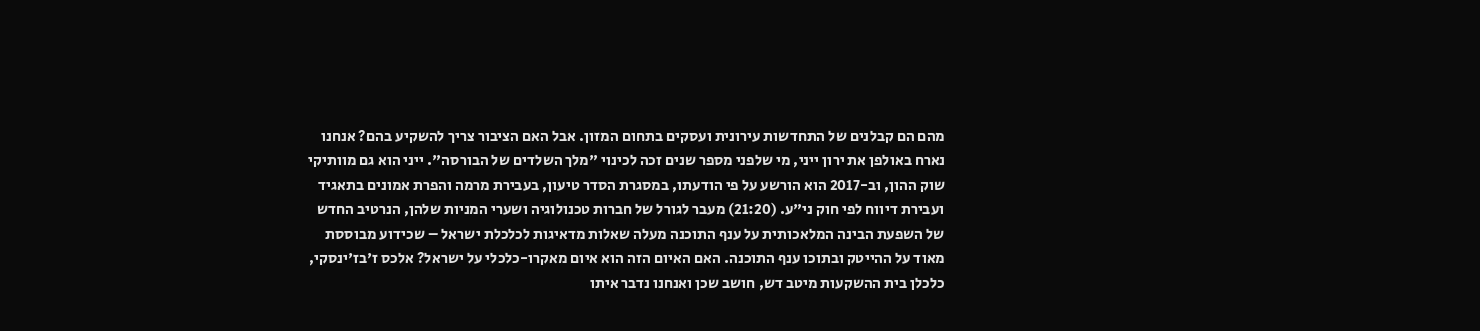מהם הם קבלנים של התחדשות עירונית ועסקים בתחום המזון. אבל האם הציבור צריך להשקיע בהם? אנחנו נארח באולפן את ירון ייני, מי שלפני מספר שנים זכה לכינוי "מלך השלדים של הבורסה". ייני הוא גם מוותיקי שוק ההון, וב-2017 הוא הורשע על פי הודעתו, במסגרת הסדר טיעון, בעבירת מרמה והפרת אמונים בתאגיד ועבירת דיווח לפי חוק ני"ע. (21:20) מעבר לגורל של חברות טכנולוגיה ושערי המניות שלהן, הנרטיב החדש של השפעת הבינה המלאכותית על ענף התוכנה מעלה שאלות מדאיגות לכלכלת ישראל – שכידוע מבוססת מאוד על ההייטק ובתוכו ענף התוכנה. האם האיום הזה הוא איום מאקרו-כלכלי על ישראל? אלכס ז'בז'ינסקי, כלכלן בית ההשקעות מיטב דש, חושב שכן ואנחנו נדבר איתו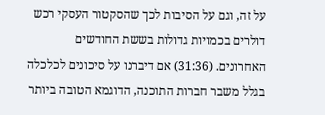על זה, וגם על הסיבות לכך שהסקטור העסקי רכש דולרים בכמויות גדולות בששת החודשים האחרונים. (31:36) אם דיברנו על סיכונים לכלכלה בגלל משבר חברות התוכנה, הדוגמא הטובה ביותר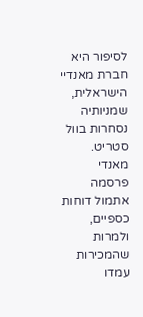לסיפור היא חברת מאנדיי הישראלית, שמניותיה נסחרות בוול סטריט. מאנדי פרסמה אתמול דוחות כספיים, ולמרות שהמכירות עמדו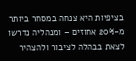בציפיות היא צנחה במסחר ביותר מ-20% אחוזים – ומנהליה נדרשו לצאת בבהלה לציבור ולהצהיר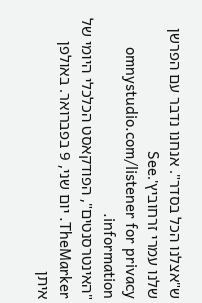ש"אצלנו הכל בסדר". אנחנו נדבר עם הפרשן שלנו עמרי זרחוביץ'.See omnystudio.com/listener for privacy information.
"האינטרסנטים", הפודקאסט הכלכלי היומי של TheMarker. יום שני, 9 בפברואר. באולפן איתן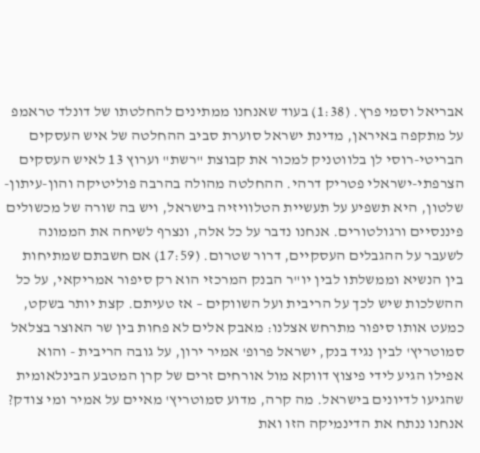אבריאל וסמי פרץ. (1:38) בעוד שאנחנו ממתינים להחלטתו של דונלד טראמפ על מתקפה באיראן, מדינת ישראל סוערת סביב ההחלטה של איש העסקים הבריטי-רוסי לן בלווטניק למכור את קבוצת "רשת" וערוץ 13 לאיש העסקים הצרפתי-ישראלי פטריק דרהי. ההחלטה מהולה בהרבה פוליטיקה והון-עיתון-שלטון, היא תשפיע על תעשיית הטלוויזיה בישראל, ויש בה שורה של מכשולים פיננסיים ורגולטורים. אנחנו נדבר על כל אלה, ונצרף לשיחה את הממונה לשעבר על ההגבלים העסקיים, דרור שטרום. (17:59) אם חשבתם שמתיחות בין הנשיא וממשלתו לבין יו"ר הבנק המרכזי הוא רק סיפור אמריקאי, על כל ההשלכות שיש לכך על הריבית ועל השווקים – אז טעיתם. קצת יותר בשקט, כמעט אותו סיפור מתרחש אצלנו: מאבק אלים לא פחות בין שר האוצר בצלאל סמוטריץ' לבין נגיד בנק, ישראל פרופ' אמיר ירון, על גובה הריבית - והוא אפילו הגיע לידי פיצוץ דווקא מול אורחים זרים של קרן המטבע הבינלאומית שהגיעו לדיונים בישראל. מה קרה, מדוע סמוטריץ' מאיים על אמיר ומי צודק? אנחנו ננתח את הדינמיקה הזו ואת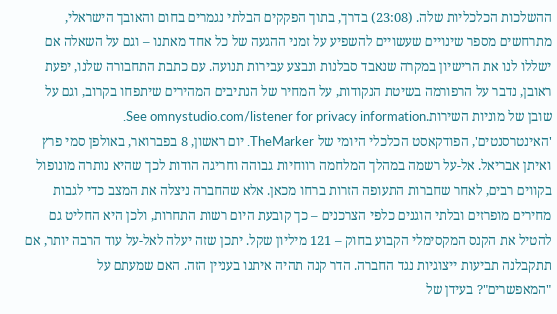ההשלכות הכלכליות שלה. (23:08) בדרך, בתוך הפקקים הבלתי נגמרים בחום והאובך הישראלי, מתרחשים מספר שינויים שעשויים להשפיע על זמני ההגעה של כל אחד מאתנו – וגם על השאלה אם ישללו לנו את הרישיון במקרה שנאבד סבלנות ונבצע עבירות תנועה. עם כתבת התחבורה שלנו, יפעת ראובן, נדבר על הרפורמה בשיטת הנקודות, על המחיר של הנתיבים המהירים שיתפחו בקרוב, וגם על שובן של מוניות השירות.See omnystudio.com/listener for privacy information.
'האינטרסנטים', הפודקאסט הכלכלי היומי של TheMarker. יום ראשון, 8 בפברואר, באולפן סמי פרץ ואיתן אבריאל. אל-על רשמה במהלך המלחמה רווחיות גבוהה וחריגה הודות לכך שהיא נותרה מונופול בקווים רבים, לאחר שחברות התעופה הזרות ברחו מכאן. אלא שהחברה ניצלה את המצב כדי לגבות מחירים מופרזים ובלתי הוגנים כלפי הצרכנים – כך קובעת היום רשות התחרות, ולכן היא החליט גם להטיל את הקנס המקסימלי הקבוע בחוק – 121 מיליון שקל. יתכן שזה יעלה לאל-על עוד הרבה יותר, אם תתקבלנה תביעות ייצוגיות נגד החברה. הדר קנה תהיה איתנו בעניין הזה. האם שמעתם על "המאפשרים"? בעידן של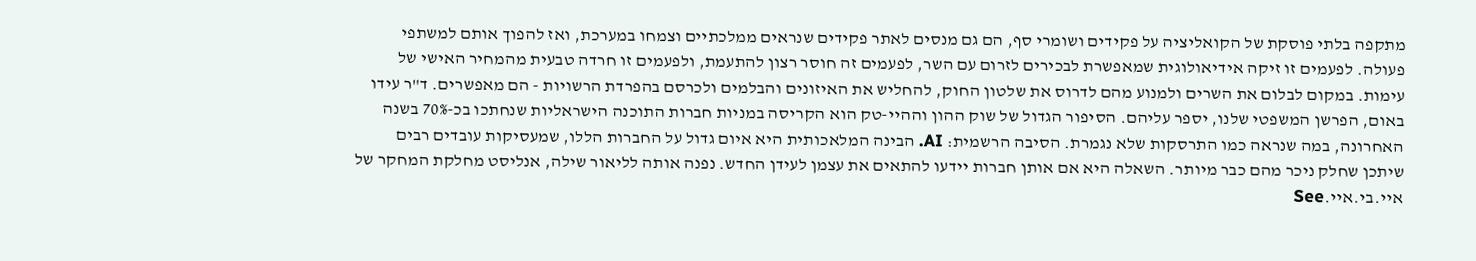מתקפה בלתי פוסקת של הקואליציה על פקידים ושומרי סף, הם גם מנסים לאתר פקידים שנראים ממלכתיים וצמחו במערכת, ואז להפוך אותם למשתפי פעולה. לפעמים זו זיקה אידיאולוגית שמאפשרת לבכירים לזרום עם השר, לפעמים זה חוסר רצון להתעמת, ולפעמים זו חרדה טבעית מהמחיר האישי של עימות. במקום לבלום את השרים ולמנוע מהם לדרוס את שלטון החוק, להחליש את האיזונים והבלמים ולכרסם בהפרדת הרשויות - הם מאפשרים. ד"ר עידו באום, הפרשן המשפטי שלנו, יספר עליהם. הסיפור הגדול של שוק ההון וההיי-טק הוא הקריסה במניות חברות התוכנה הישראליות שנחתכו בכ-70% בשנה האחרונה, במה שנראה כמו התרסקות שלא נגמרת. הסיבה הרשמית: AI. הבינה המלאכותית היא איום גדול על החברות הללו, שמעסיקות עובדים רבים שיתכן שחלק ניכר מהם כבר מיותר. השאלה היא אם אותן חברות יידעו להתאים את עצמן לעידן החדש. נפנה אותה לליאור שילה, אנליסט מחלקת המחקר של איי.בי.איי.See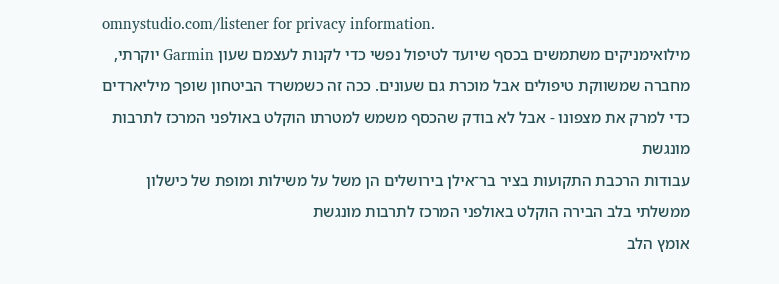omnystudio.com/listener for privacy information.
מילואימניקים משתמשים בכסף שיועד לטיפול נפשי כדי לקנות לעצמם שעון Garmin יוקרתי, מחברה שמשווקת טיפולים אבל מוכרת גם שעונים. ככה זה כשמשרד הביטחון שופך מיליארדים כדי למרק את מצפונו - אבל לא בודק שהכסף משמש למטרתו הוקלט באולפני המרכז לתרבות מונגשת
עבודות הרכבת התקועות בציר בר־אילן בירושלים הן משל על משילות ומופת של כישלון ממשלתי בלב הבירה הוקלט באולפני המרכז לתרבות מונגשת
אומץ הלב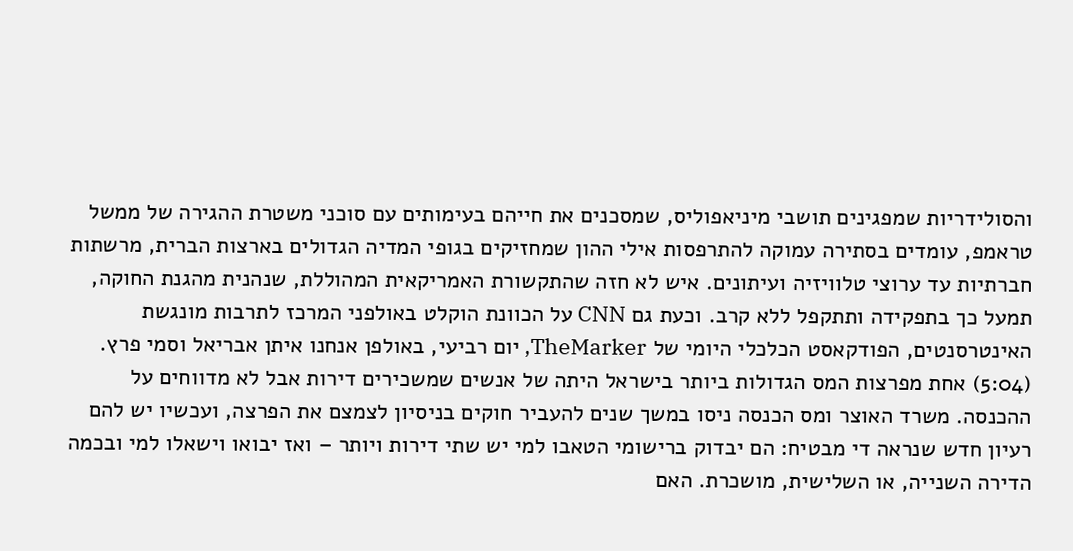והסולידריות שמפגינים תושבי מיניאפוליס, שמסכנים את חייהם בעימותים עם סוכני משטרת ההגירה של ממשל טראמפ, עומדים בסתירה עמוקה להתרפסות אילי ההון שמחזיקים בגופי המדיה הגדולים בארצות הברית, מרשתות חברתיות עד ערוצי טלוויזיה ועיתונים. איש לא חזה שהתקשורת האמריקאית המהוללת, שנהנית מהגנת החוקה, תמעל כך בתפקידה ותתקפל ללא קרב. וכעת גם CNN על הכוונת הוקלט באולפני המרכז לתרבות מונגשת
האינטרסנטים, הפודקאסט הכלכלי היומי של TheMarker, יום רביעי, באולפן אנחנו איתן אבריאל וסמי פרץ. (5:04) אחת מפרצות המס הגדולות ביותר בישראל היתה של אנשים שמשכירים דירות אבל לא מדווחים על ההכנסה. משרד האוצר ומס הכנסה ניסו במשך שנים להעביר חוקים בניסיון לצמצם את הפרצה, ועכשיו יש להם רעיון חדש שנראה די מבטיח: הם יבדוק ברישומי הטאבו למי יש שתי דירות ויותר – ואז יבואו וישאלו למי ובכמה הדירה השנייה, או השלישית, מושכרת. האם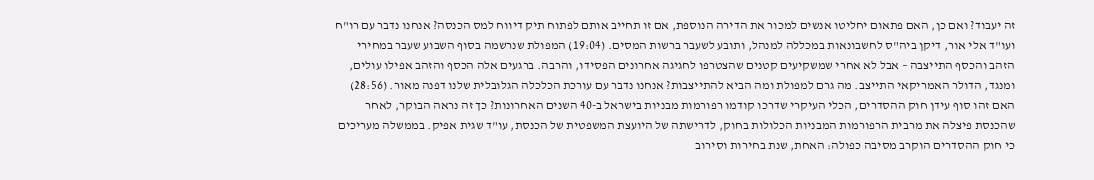זה יעבוד? ואם כן, האם פתאום יחליטו אנשים למכור את הדירה הנוספת, אם זו תחייב אותם לפתוח תיק דיווח למס הכנסה? אנחנו נדבר עם רו"ח ועו"ד אלי אור, דיקן ביה"ס לחשבונאות במכללה למנהל, ותובע לשעבר ברשות המסים. (19:04) המפולת שנרשמה בסוף השבוע שעבר במחירי הזהב והכסף התייצבה – אבל לא אחרי שמשקיעים קטנים שהצטרפו לחגיגה אחרונים הפסידו, והרבה. ברגעים אלה הכסף והזהב אפילו עולים, ומנגד, הדולר האמריקאי התייצב. מה גרם למפולת ומה הביא להתייצבות? אנחנו נדבר עם עורכת הכלכלה הגלובלית שלנו דפנה מאור. (28:56) האם זהו סוף עידן חוק ההסדרים, הכלי העיקרי שדרכו קודמו רפורמות מבניות בישראל ב-40 השנים האחרונות? כך זה נראה הבוקר, לאחר שהכנסת פיצלה את מרבית הרפורמות המבניות הכלולות בחוק, לדרישתה של היועצת המשפטית של הכנסת, עו"ד שגית אפיק. בממשלה מעריכים כי חוק ההסדרים הוקרב מסיבה כפולה: האחת, שנת בחירות וסירוב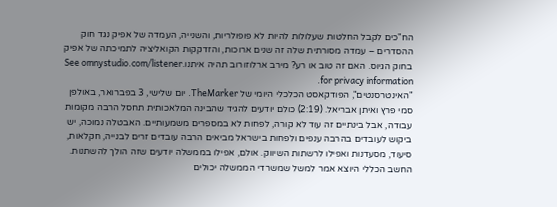הח"כים לקבל החלטות שעלולות להיות לא פופולריות, והשנייה, העמדה של אפיק נגד חוק ההסדרים – עמדה מסורתית שלה זה שנים ארוכות, והזדקקות הקואליציה לתמיכתה של אפיק בחוק הגיוס. האם זה טוב או רע? מירב ארלוזורוב תהיה איתנו.See omnystudio.com/listener for privacy information.
"האינטרסנטים", הפודקאסט הכלכלי היומי של TheMarker. יום שלישי, 3 בפברואר, באולפן סמי פרץ ואיתן אבריאל. (2:19) כולם יודעים להגיד שהבינה המלאכותית תחסל הרבה מקומות עבודה, אבל בינתיים זה עוד לא קורה, לפחות לא במספרים משמעותיים. האבטלה נמוכה, יש ביקוש לעובדים בהרבה ענפים ולפחות בישראל מביאים הרבה עובדים זרים לבנייה, חקלאות, סיעוד, מסעדנות ואפילו לרשתות השיווק. אולם, אפילו בממשלה יודעים שזה הולך להשתנות. החשב הכללי היוצא אמר למשל שמשרדי הממשלה יכולים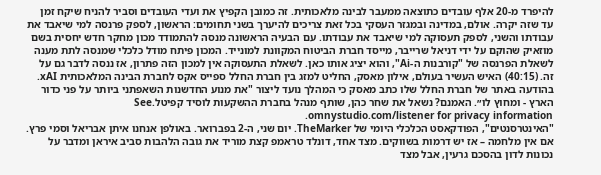להיפרד מ-20 אלף עובדים כתוצאה ממעבר לבינה מלאכותית. זה כמובן הקפיץ את ועדי העובדים וסביר להניח שיקח זמן עד שזה יקרה. אולם, במדינה ובמגזר העסקי בכל זאת צריכים להיערך בשני תחומים: הראשון, לספק פרנסה למי שיאבד את עבודתו והשני, לספק תעסוקה למי שיאבד את עבודתו. עם הבעיה הראשונה מנסה להתמודד מכון מחקר חדש יחסית בשם מוזאיק שהוקם על ידי דניאל שרייבר, מייסד חברת הביטוח המקוונת למונייד. המכון פיתח מודל כלכלי שמנסה לתת מענה לשאלת הפרנסה של "קורבנות ה-Ai", והוא יציג אותו כאן. לשאלת התעסוקה אין למכון הזה פתרון, אז ננסה לדבר גם על זה. (40:15) האיש העשיר בעולם, אילון מאסק, החליט למזג בין חברת החלל ספייס אקס לחברת הבינה המלאכותית xAI. בהודעה באתר של חברת החלל שלו כתב מאסק כי המהלך נועד ליצור "את מנוע החדשנות השאפתני ביותר על פני כדור הארץ - ומחוץ לו״. האמנם? נשאל את שחר כהן, שותף מנהל בחברת ההשקעות לוסיד קפיטל.See omnystudio.com/listener for privacy information.
"האינטרסנטים", הפודקאסט הכלכלי היומי של TheMarker. יום שני, ה-2 בפברואר. באולפן אנחנו איתן אבריאל וסמי פרץ. אם אין מלחמה – אז יש דרמות בשווקים. מצד אחד, דונלד טראמפ קצת מוריד את גובה הלהבות סביב איראן ומדבר על נכונות לדון בהסכם גרעין, אבל מצד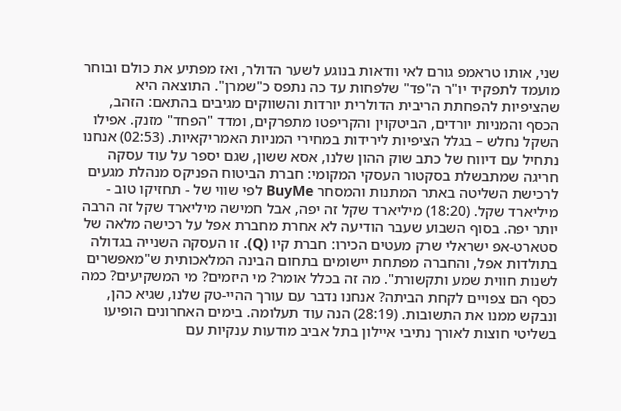שני, אותו טראמפ גורם לאי וודאות בנוגע לשער הדולר, ואז מפתיע את כולם ובוחר מועמד לתפקיד יו"ר ה"פד" שלפחות עד כה נתפס כ"שמרן". התוצאה היא שהציפיות להפחתת הריבית הדולרית יורדות והשווקים מגיבים בהתאם: הזהב, הכסף והמניות יורדים, הביטקוין והקריפטו מתפרקים, ומדד "הפחד" מזנק. אפילו השקל נחלש – בגלל הציפיות לירידות במחירי המניות האמריקאיות. (02:53) אנחנו נתחיל עם דיווח של כתב שוק ההון שלנו, אסא ששון, שגם יספר על עוד עסקה חריגה שמתבשלת בסקטור העסקי המקומי: חברת הביטוח הפניקס מנהלת מגעים לרכישת השליטה באתר המתנות והמסחר BuyMe לפי שווי של - תחזיקו טוב - מיליארד שקל. (18:20) מיליארד שקל זה יפה, אבל חמישה מיליארד שקל זה הרבה יותר יפה. בסוף השבוע שעבר הודיעה לא אחרת מחברת אפל על רכישה מלאה של סטארט-אפ ישראלי שרק מעטים הכירו: חברת קיו (Q). זו העסקה השנייה בגדולה בתולדות אפל, והחברה מפתחת יישומים בתחום הבינה המלאכותית ש"מאפשרים לשנות חווית שמע ותקשורת". מה זה בכלל אומר? מי היזמים? מי המשקיעים? כמה כסף הם צפויים לקחת הביתה? אנחנו נדבר עם עורך ההיי-טק שלנו, שגיא כהן, ונבקש ממנו את התשובות. (28:19) הנה עוד תעלומה. בימים האחרונים הופיעו בשליטי חוצות לאורך נתיבי איילון בתל אביב מודעות ענקיות עם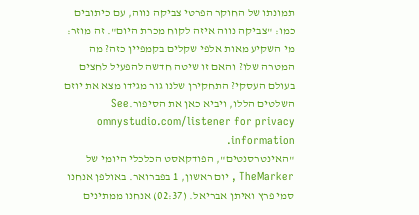תמונתו של החוקר הפרטי צביקה נווה, עם כיתובים כמו: "צביקה נווה איזה לקוח מכרת היום". זה מוזר: מי השקיע מאות אלפי שקלים בקמפיין כזה? מה המטרה שלו? והאם זו שיטה חדשה להפעיל לחצים בעולם העסקי? התחקירן שלנו גור מגידו מצא את יוזם השלטים הללו, ויביא כאן את הסיפור.See omnystudio.com/listener for privacy information.
"האינטרסנטים", הפודקאסט הכלכלי היומי של TheMarker , יום ראשון, 1 בפברואר. באולפן אנחנו סמי פרץ ואיתן אבריאל. (02:37) אנחנו ממתינים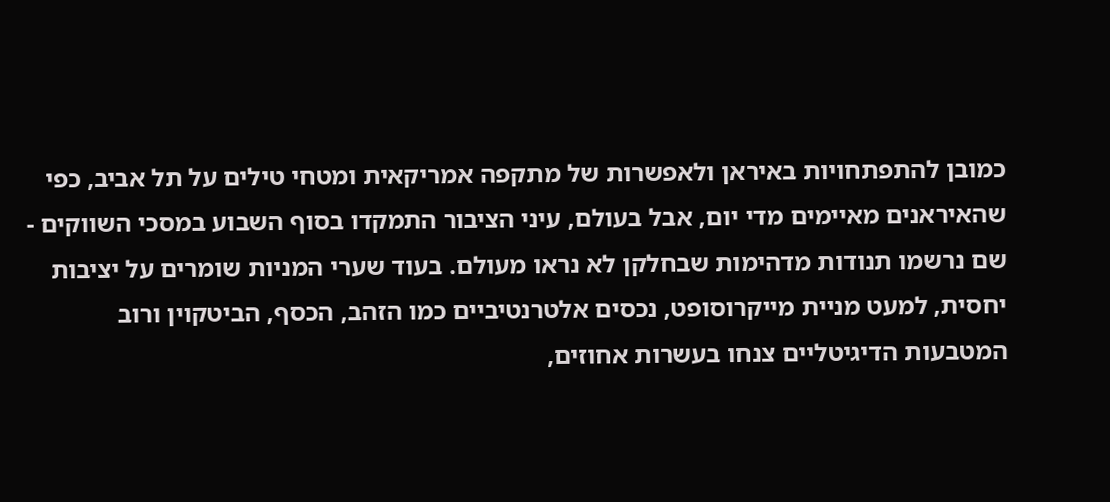כמובן להתפתחויות באיראן ולאפשרות של מתקפה אמריקאית ומטחי טילים על תל אביב, כפי שהאיראנים מאיימים מדי יום, אבל בעולם, עיני הציבור התמקדו בסוף השבוע במסכי השווקים - שם נרשמו תנודות מדהימות שבחלקן לא נראו מעולם. בעוד שערי המניות שומרים על יציבות יחסית, למעט מניית מייקרוסופט, נכסים אלטרנטיביים כמו הזהב, הכסף, הביטקוין ורוב המטבעות הדיגיטליים צנחו בעשרות אחוזים,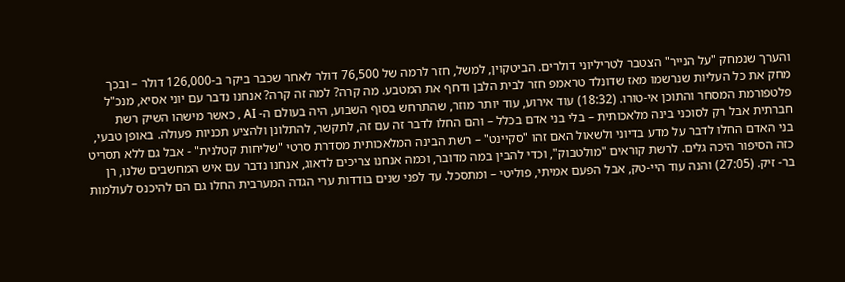והערך שנמחק "על הנייר" הצטבר לטריליוני דולרים. הביטקוין, למשל, חזר לרמה של 76,500 דולר לאחר שכבר ביקר ב-126,000 דולר – ובכך מחק את כל העליות שנרשמו מאז שדונלד טראמפ חזר לבית הלבן ודחף את המטבע. מה קרה? למה זה קרה? אנחנו נדבר עם יוני אסיא, מנכ"ל פלטפורמת המסחר והתוכן אי-טורו. (18:32) עוד אירוע, עוד יותר מוזר, שהתרחש בסוף השבוע, היה בעולם ה- AI , כאשר מישהו השיק רשת חברתית אבל רק לסוכני בינה מלאכותית – בלי בני אדם בכלל – והם החלו לדבר זה עם זה, לתקשר, להתלונן ולהציע תכניות פעולה. באופן טבעי, בני האדם החלו לדבר על מדע בדיוני ולשאול האם זהו "סקיינט" – רשת הבינה המלאכותית מסדרת סרטי "שליחות קטלנית" - אבל גם ללא תסריט כזה הסיפור היכה גלים. לרשת קוראים "מולטבוק", וכדי להבין במה מדובר, וכמה אנחנו צריכים לדאוג, אנחנו נדבר עם איש המחשבים שלנו, רן בר- זיק. (27:05) והנה עוד היי-טק, אבל הפעם אמיתי, פוליטי – ומתסכל. עד לפני שנים בודדות ערי הגדה המערבית החלו גם הם להיכנס לעולמות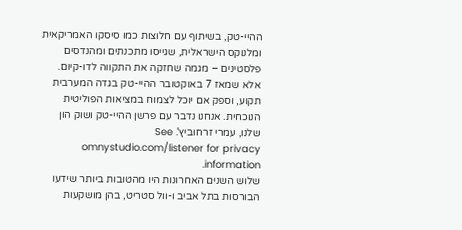ההיי-טק, בשיתוף עם חלוצות כמו סיסקו האמריקאית ומלנוקס הישראלית, שגייסו מתכנתים ומהנדסים פלסטינים – מגמה שחזקה את התקווה לדו-קיום. אלא שמאז 7 באוקטובר ההיי-טק בגדה המערבית תקוע, וספק אם יוכל לצמוח במציאות הפוליטית הנוכחית. אנחנו נדבר עם פרשן ההיי-טק ושוק הון שלנו, עמרי זרחוביץ'. See omnystudio.com/listener for privacy information.
שלוש השנים האחרונות היו מהטובות ביותר שידעו הבורסות בתל אביב ו-וול סטריט, בהן מושקעות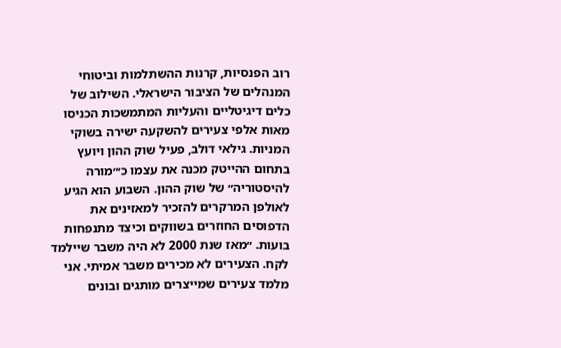רוב הפנסיות, קרנות ההשתלמות וביטוחי המנהלים של הציבור הישראלי. השילוב של כלים דיגיטליים והעליות המתמשכות הכניסו מאות אלפי צעירים להשקעה ישירה בשוקי המניות. גילאי דולב, פעיל שוק ההון ויועץ בתחום ההייטק מכנה את עצמו כ׳״מורה להיסטוריה״ של שוק ההון. השבוע הוא הגיע לאולפן המרקרים להזכיר למאזינים את הדפוסים החוזרים בשווקים וכיצד מתנפחות בועות. ״מאז שנת 2000 לא היה משבר שיילמד לקח. הצעירים לא מכירים משבר אמיתי. אני מלמד צעירים שמייצרים מותגים ובונים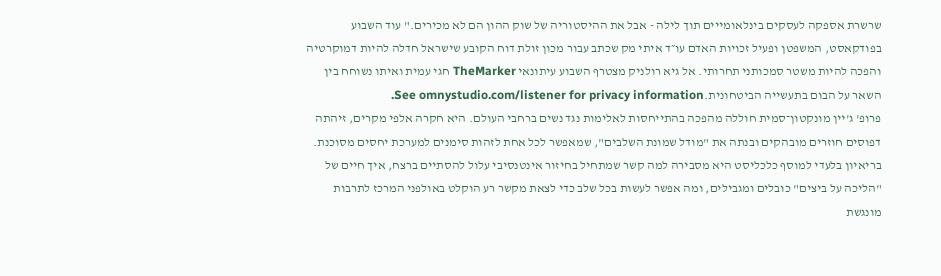שרשרת אספקה לעסקים בינלאומייים תוך לילה - אבל את ההיסטוריה של שוק ההון הם לא מכירים." עוד השבוע בפודקאסט, המשפטן ופעיל זכויות האדם עו״ד איתי מק שכתב עבור מכון זולת דוח הקובע שישראל חדלה להיות דמוקרטיה והפכה להיות משטר סמכותני תחרותי. אל גיא רולניק מצטרף השבוע עיתונאי TheMarker חגי עמית ואיתו נשוחח בין השאר על הבום בתעשייה הביטחונית.See omnystudio.com/listener for privacy information.
פרופ' ג'יין מונקטון־סמית חוללה מהפכה בהתייחסות לאלימות נגד נשים ברחבי העולם. היא חקרה אלפי מקרים, זיהתה דפוסים חוזרים מובהקים ובנתה את "מודל שמונת השלבים", שמאפשר לכל אחת לזהות סימנים למערכת יחסים מסוכנת. בריאיון בלעדי למוסף כלכליסט היא מסבירה למה קשר שמתחיל בחיזור אינטנסיבי עלול להסתיים ברצח, איך חיים של "הליכה על ביצים" כובלים ומגבילים, ומה אפשר לעשות בכל שלב כדי לצאת מקשר רע הוקלט באולפני המרכז לתרבות מונגשת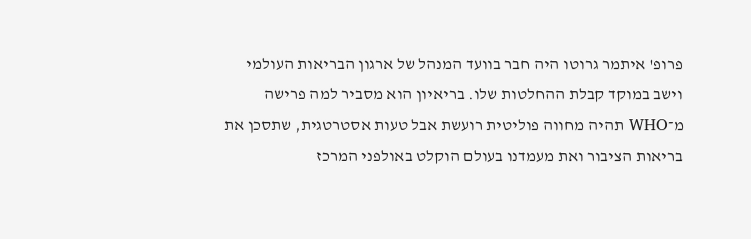פרופ' איתמר גרוטו היה חבר בוועד המנהל של ארגון הבריאות העולמי וישב במוקד קבלת ההחלטות שלו. בריאיון הוא מסביר למה פרישה מ־WHO תהיה מחווה פוליטית רועשת אבל טעות אסטרטגית, שתסכן את בריאות הציבור ואת מעמדנו בעולם הוקלט באולפני המרכז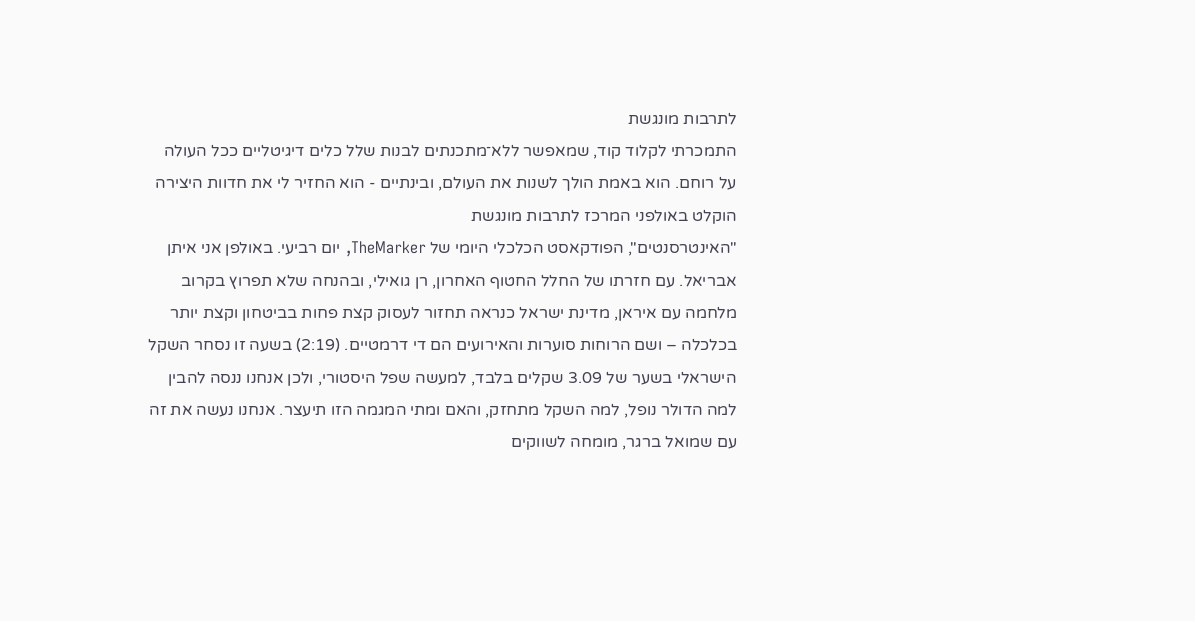לתרבות מונגשת
התמכרתי לקלוד קוד, שמאפשר ללא־מתכנתים לבנות שלל כלים דיגיטליים ככל העולה על רוחם. הוא באמת הולך לשנות את העולם, ובינתיים - הוא החזיר לי את חדוות היצירה הוקלט באולפני המרכז לתרבות מונגשת
"האינטרסנטים", הפודקאסט הכלכלי היומי של TheMarker, יום רביעי. באולפן אני איתן אבריאל. עם חזרתו של החלל החטוף האחרון, רן גואילי, ובהנחה שלא תפרוץ בקרוב מלחמה עם איראן, מדינת ישראל כנראה תחזור לעסוק קצת פחות בביטחון וקצת יותר בכלכלה – ושם הרוחות סוערות והאירועים הם די דרמטיים. (2:19) בשעה זו נסחר השקל הישראלי בשער של 3.09 שקלים בלבד, למעשה שפל היסטורי, ולכן אנחנו ננסה להבין למה הדולר נופל, למה השקל מתחזק, והאם ומתי המגמה הזו תיעצר. אנחנו נעשה את זה עם שמואל ברגר, מומחה לשווקים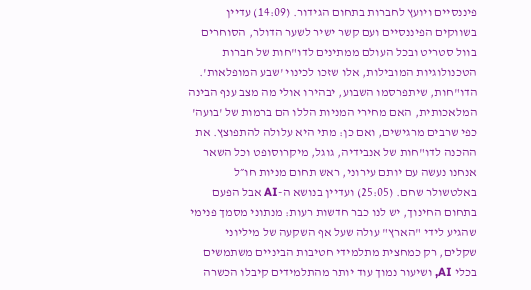פיננסיים ויועץ לחברות בתחום הגידור. (14:09) עדיין בשווקים הפיננסיים ועם קשר ישיר לשער הדולר, הסוחרים בוול סטריט ובכל העולם ממתינים לדו"חות של חברות הטכנולוגיות המובילות, אלו שזכו לכינוי 'שבע המופלאות'. הדו"חות, שיתפרסמו השבוע, יבהירו אולי מה מצב ענף הבינה המלאכותית, האם מחירי המניות הללו הם ברמות של 'בועה' כפי שרבים מרגישים, ואם כן: מתי היא עלולה להתפוצץ. את ההכנה לדו"חות של אנבידיה, גוגל, מיקרוסופט וכל השאר אנחנו נעשה עם יותם עירוני, ראש תחום מניות חו״ל באלטשולר שחם. (25:05) ועדיין בנושא ה-AI אבל הפעם בתחום החינוך, יש לנו כבר חדשות רעות: מנתוני מסמך פנימי שהגיע לידי "הארץ" עולה שעל אף השקעה של מיליוני שקלים, רק כמחצית מתלמידי חטיבות הביניים משתמשים בכלי AI, ושיעור נמוך עוד יותר מהתלמידים קיבלו הכשרה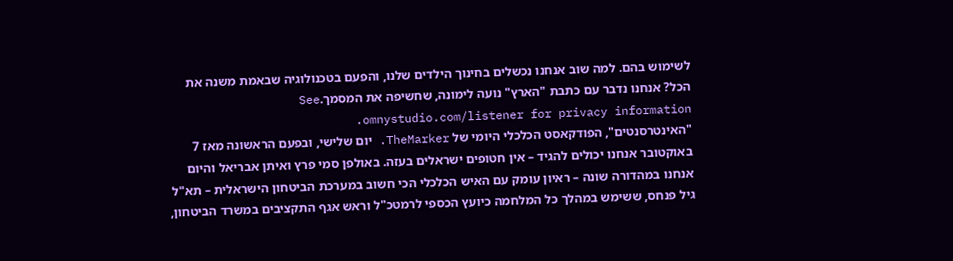לשימוש בהם. למה שוב אנחנו נכשלים בחינוך הילדים שלנו, והפעם בטכנולוגיה שבאמת משנה את הכל? אנחנו נדבר עם כתבת "הארץ" נועה לימונה, שחשיפה את המסמך.See omnystudio.com/listener for privacy information.
"האינטרסנטים", הפודקאסט הכלכלי היומי של TheMarker. יום שלישי, ובפעם הראשונה מאז 7 באוקטובר אנחנו יכולים להגיד – אין חטופים ישראלים בעזה. באולפן סמי פרץ ואיתן אבריאל והיום אנחנו במהדורה שונה – ראיון עומק עם האיש הכלכלי הכי חשוב במערכת הביטחון הישראלית – תא"ל גיל פנחס, ששימש במהלך כל המלחמה כיועץ הכספי לרמטכ"ל וראש אגף התקציבים במשרד הביטחון,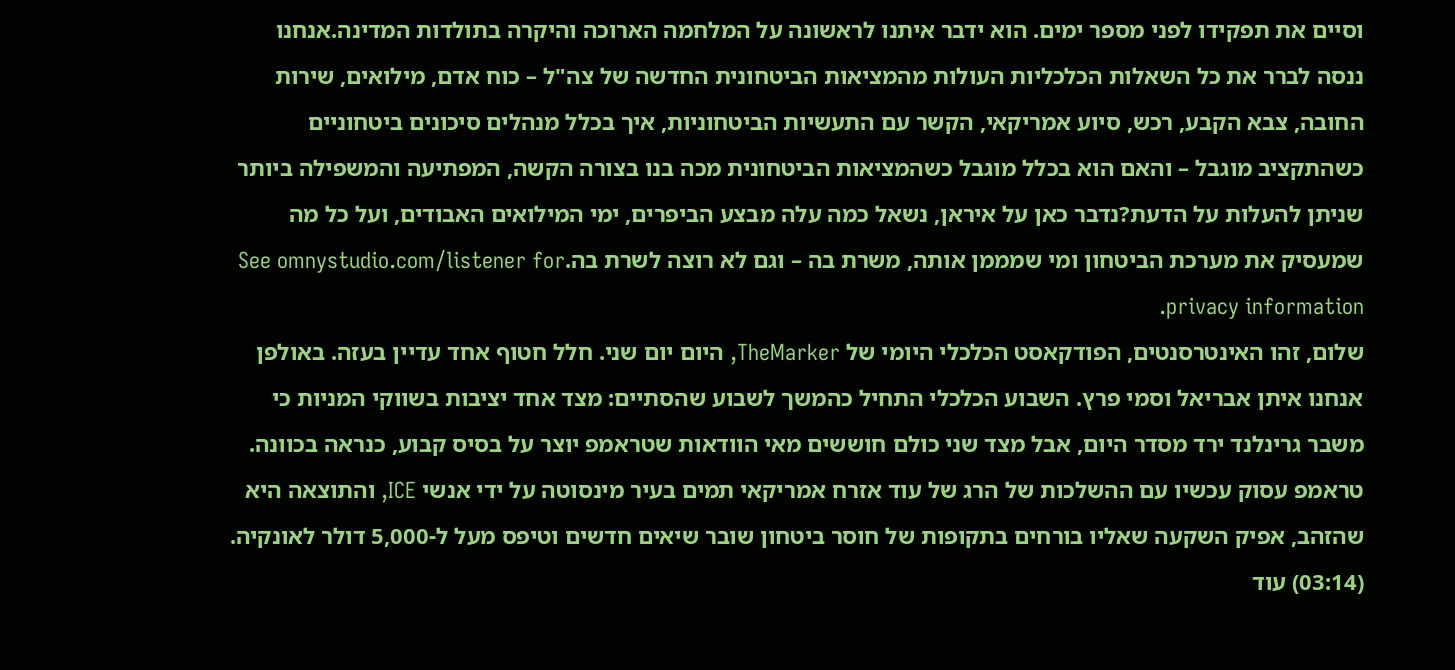וסיים את תפקידו לפני מספר ימים. הוא ידבר איתנו לראשונה על המלחמה הארוכה והיקרה בתולדות המדינה.אנחנו ננסה לברר את כל השאלות הכלכליות העולות מהמציאות הביטחונית החדשה של צה"ל – כוח אדם, מילואים, שירות החובה, צבא הקבע, רכש, סיוע אמריקאי, הקשר עם התעשיות הביטחוניות, איך בכלל מנהלים סיכונים ביטחוניים כשהתקציב מוגבל – והאם הוא בכלל מוגבל כשהמציאות הביטחונית מכה בנו בצורה הקשה, המפתיעה והמשפילה ביותר שניתן להעלות על הדעת?נדבר כאן על איראן, נשאל כמה עלה מבצע הביפרים, ימי המילואים האבודים, ועל כל מה שמעסיק את מערכת הביטחון ומי שמממן אותה, משרת בה – וגם לא רוצה לשרת בה.See omnystudio.com/listener for privacy information.
שלום, זהו האינטרסנטים, הפודקאסט הכלכלי היומי של TheMarker, היום יום שני. חלל חטוף אחד עדיין בעזה. באולפן אנחנו איתן אבריאל וסמי פרץ. השבוע הכלכלי התחיל כהמשך לשבוע שהסתיים: מצד אחד יציבות בשווקי המניות כי משבר גרינלנד ירד מסדר היום, אבל מצד שני כולם חוששים מאי הוודאות שטראמפ יוצר על בסיס קבוע, כנראה בכוונה. טראמפ עסוק עכשיו עם ההשלכות של הרג של עוד אזרח אמריקאי תמים בעיר מינסוטה על ידי אנשי ICE, והתוצאה היא שהזהב, אפיק השקעה שאליו בורחים בתקופות של חוסר ביטחון שובר שיאים חדשים וטיפס מעל ל-5,000 דולר לאונקיה. (03:14) עוד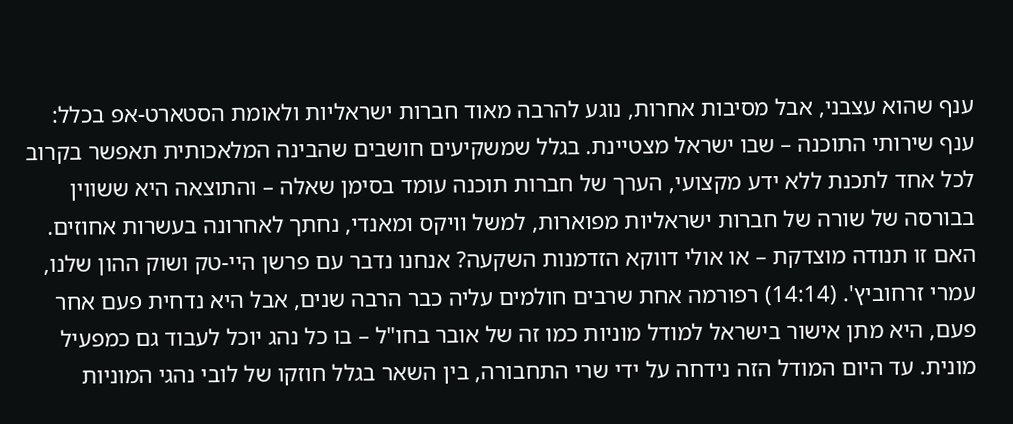ענף שהוא עצבני, אבל מסיבות אחרות, נוגע להרבה מאוד חברות ישראליות ולאומת הסטארט-אפ בכלל: ענף שירותי התוכנה – שבו ישראל מצטיינת. בגלל שמשקיעים חושבים שהבינה המלאכותית תאפשר בקרוב לכל אחד לתכנת ללא ידע מקצועי, הערך של חברות תוכנה עומד בסימן שאלה – והתוצאה היא ששווין בבורסה של שורה של חברות ישראליות מפוארות, למשל וויקס ומאנדי, נחתך לאחרונה בעשרות אחוזים. האם זו תנודה מוצדקת – או אולי דווקא הזדמנות השקעה? אנחנו נדבר עם פרשן היי-טק ושוק ההון שלנו, עמרי זרחוביץ'. (14:14) רפורמה אחת שרבים חולמים עליה כבר הרבה שנים, אבל היא נדחית פעם אחר פעם, היא מתן אישור בישראל למודל מוניות כמו זה של אובר בחו"ל – בו כל נהג יוכל לעבוד גם כמפעיל מונית. עד היום המודל הזה נידחה על ידי שרי התחבורה, בין השאר בגלל חוזקו של לובי נהגי המוניות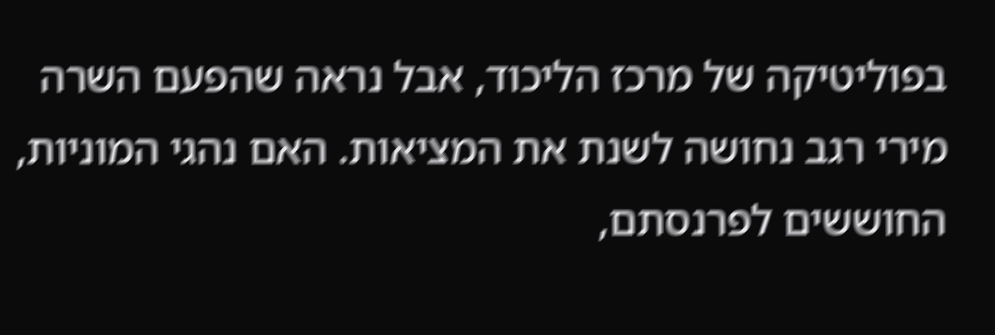בפוליטיקה של מרכז הליכוד, אבל נראה שהפעם השרה מירי רגב נחושה לשנת את המציאות. האם נהגי המוניות, החוששים לפרנסתם,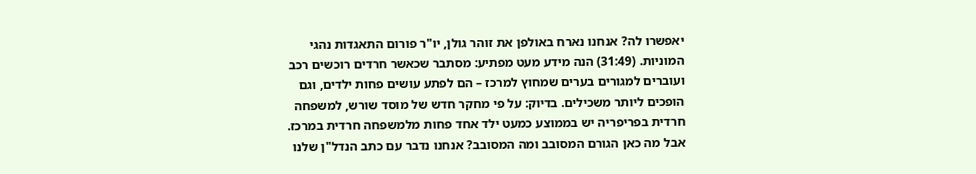יאפשרו לה? אנחנו נארח באולפן את זוהר גולן, יו"ר פורום התאגדות נהגי המוניות. (31:49) הנה מידע מעט מפתיע: מסתבר שכאשר חרדים רוכשים רכב ועוברים למגורים בערים שמחוץ למרכז – הם לפתע עושים פחות ילדים, וגם הופכים ליותר משכילים. בדיוק: על פי מחקר חדש של מוסד שורש, למשפחה חרדית בפריפריה יש בממוצע כמעט ילד אחד פחות מלמשפחה חרדית במרכז. אבל מה כאן הגורם המסובב ומה המסובב? אנחנו נדבר עם כתב הנדל"ן שלנו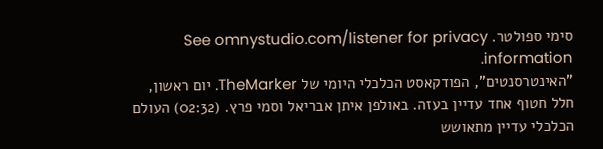סימי ספולטר. See omnystudio.com/listener for privacy information.
"האינטרסנטים", הפודקאסט הכלכלי היומי של TheMarker. יום ראשון, חלל חטוף אחד עדיין בעזה. באולפן איתן אבריאל וסמי פרץ. (02:32) העולם הכלכלי עדיין מתאושש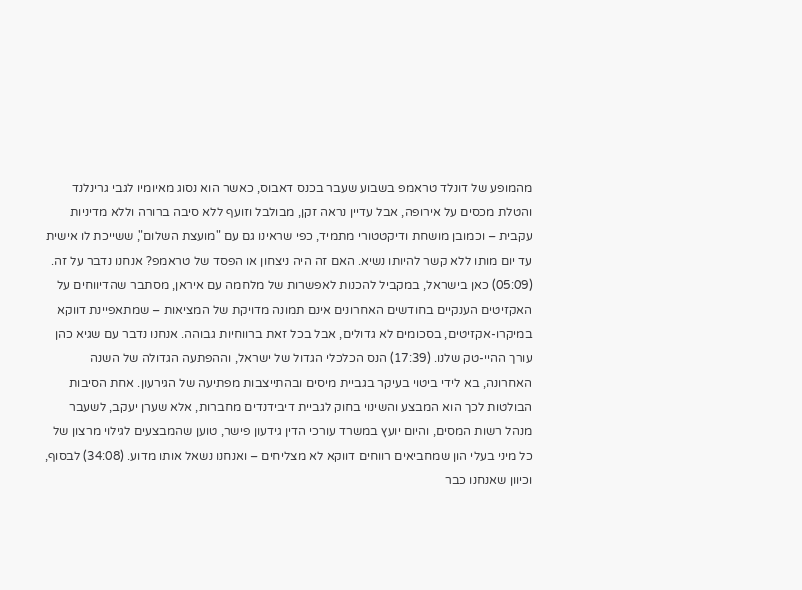מהמופע של דונלד טראמפ בשבוע שעבר בכנס דאבוס, כאשר הוא נסוג מאיומיו לגבי גרינלנד והטלת מכסים על אירופה, אבל עדיין נראה זקן, מבולבל וזועף ללא סיבה ברורה וללא מדיניות עקבית – וכמובן מושחת ודיקטטורי מתמיד, כפי שראינו גם עם "מועצת השלום", ששייכת לו אישית עד יום מותו ללא קשר להיותו נשיא. האם זה היה ניצחון או הפסד של טראמפ? אנחנו נדבר על זה. (05:09) כאן בישראל, במקביל להכנות לאפשרות של מלחמה עם איראן, מסתבר שהדיווחים על האקזיטים הענקיים בחודשים האחרונים אינם תמונה מדויקת של המציאות – שמתאפיינת דווקא במיקרו-אקזיטים, בסכומים לא גדולים, אבל בכל זאת ברווחיות גבוהה. אנחנו נדבר עם שגיא כהן עורך ההיי-טק שלנו. (17:39) הנס הכלכלי הגדול של ישראל, וההפתעה הגדולה של השנה האחרונה, בא לידי ביטוי בעיקר בגביית מיסים ובהתייצבות מפתיעה של הגירעון. אחת הסיבות הבולטות לכך הוא המבצע והשינוי בחוק לגביית דיבידנדים מחברות, אלא שערן יעקב, לשעבר מנהל רשות המסים, והיום יועץ במשרד עורכי הדין גידעון פישר, טוען שהמבצעים לגילוי מרצון של כל מיני בעלי הון שמחביאים רווחים דווקא לא מצליחים – ואנחנו נשאל אותו מדוע. (34:08) לבסוף, וכיוון שאנחנו כבר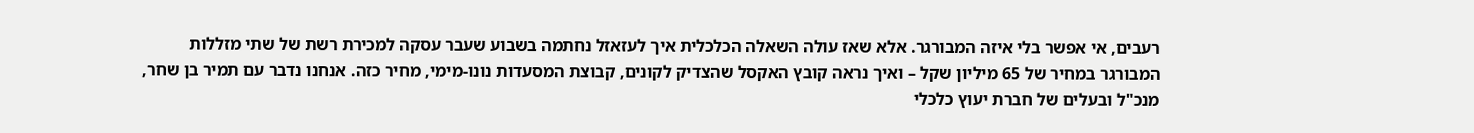רעבים, אי אפשר בלי איזה המבורגר. אלא שאז עולה השאלה הכלכלית איך לעזאזל נחתמה בשבוע שעבר עסקה למכירת רשת של שתי מזללות המבורגר במחיר של 65 מיליון שקל – ואיך נראה קובץ האקסל שהצדיק לקונים, קבוצת המסעדות נונו-מימי, מחיר כזה. אנחנו נדבר עם תמיר בן שחר, מנכ"ל ובעלים של חברת יעוץ כלכלי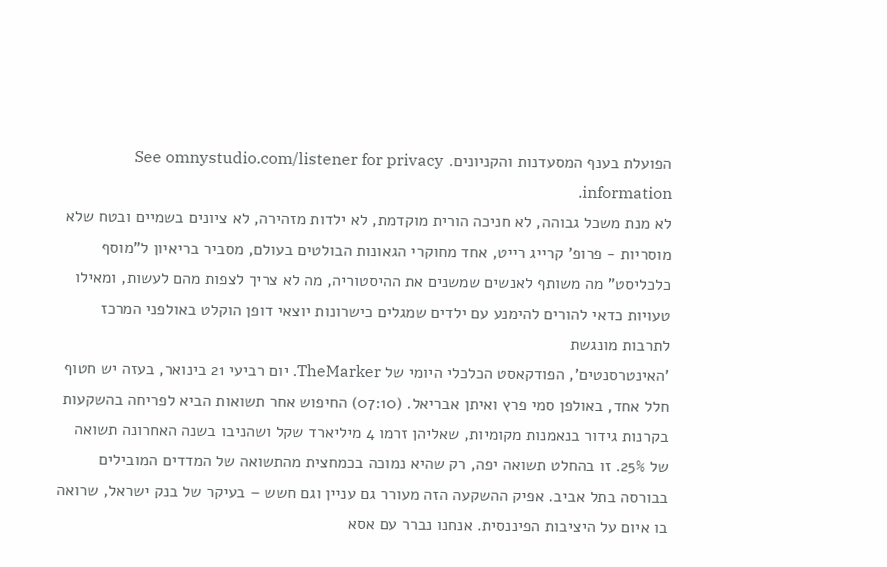הפועלת בענף המסעדנות והקניונים. See omnystudio.com/listener for privacy information.
לא מנת משכל גבוהה, לא חניכה הורית מוקדמת, לא ילדות מזהירה, לא ציונים בשמיים ובטח שלא מוסריות - פרופ' קרייג רייט, אחד מחוקרי הגאונות הבולטים בעולם, מסביר בריאיון ל"מוסף כלכליסט" מה משותף לאנשים שמשנים את ההיסטוריה, מה לא צריך לצפות מהם לעשות, ומאילו טעויות כדאי להורים להימנע עם ילדים שמגלים כישרונות יוצאי דופן הוקלט באולפני המרכז לתרבות מונגשת
'האינטרסנטים', הפודקאסט הכלכלי היומי של TheMarker. יום רביעי 21 בינואר, בעזה יש חטוף חלל אחד, באולפן סמי פרץ ואיתן אבריאל. (07:10) החיפוש אחר תשואות הביא לפריחה בהשקעות בקרנות גידור בנאמנות מקומיות, שאליהן זרמו 4 מיליארד שקל ושהניבו בשנה האחרונה תשואה של 25%. זו בהחלט תשואה יפה, רק שהיא נמוכה בכמחצית מהתשואה של המדדים המובילים בבורסה בתל אביב. אפיק ההשקעה הזה מעורר גם עניין וגם חשש – בעיקר של בנק ישראל, שרואה בו איום על היציבות הפיננסית. אנחנו נברר עם אסא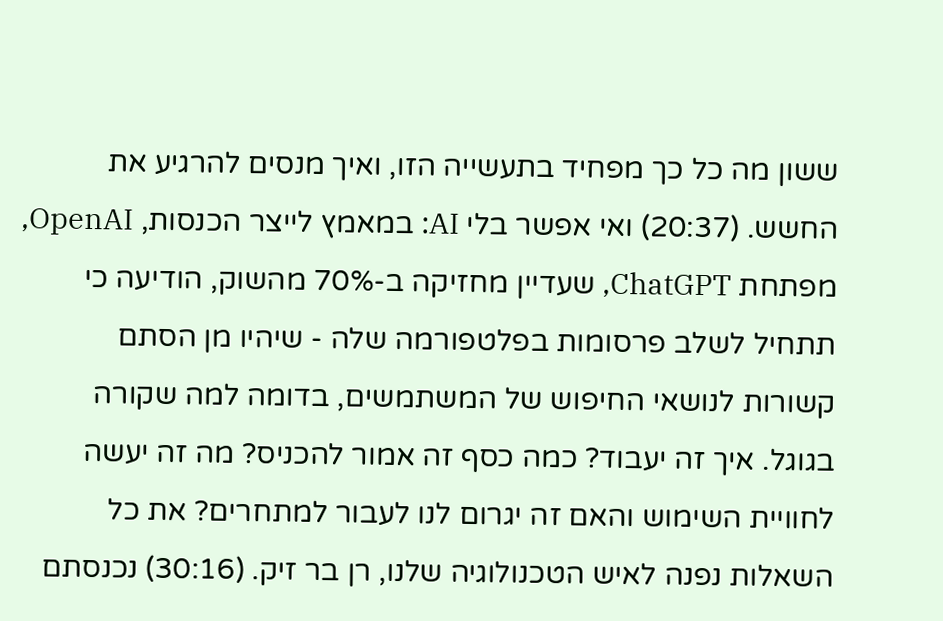ששון מה כל כך מפחיד בתעשייה הזו, ואיך מנסים להרגיע את החשש. (20:37) ואי אפשר בלי AI: במאמץ לייצר הכנסות, OpenAI, מפתחת ChatGPT, שעדיין מחזיקה ב-70% מהשוק, הודיעה כי תתחיל לשלב פרסומות בפלטפורמה שלה - שיהיו מן הסתם קשורות לנושאי החיפוש של המשתמשים, בדומה למה שקורה בגוגל. איך זה יעבוד? כמה כסף זה אמור להכניס? מה זה יעשה לחוויית השימוש והאם זה יגרום לנו לעבור למתחרים? את כל השאלות נפנה לאיש הטכנולוגיה שלנו, רן בר זיק. (30:16) נכנסתם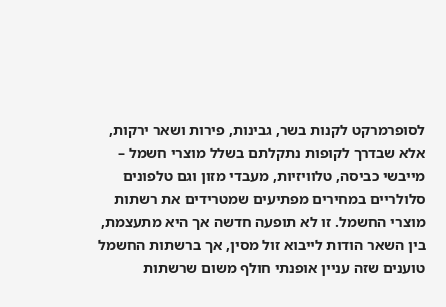לסופרמרקט לקנות בשר, גבינות, פירות ושאר ירקות, אלא שבדרך לקופות נתקלתם בשלל מוצרי חשמל – מייבשי כביסה, טלוויזיות, מעבדי מזון וגם טלפונים סלולריים במחירים מפתיעים שמטרידים את רשתות מוצרי החשמל. זו לא תופעה חדשה אך היא מתעצמת, בין השאר הודות לייבוא זול מסין, אך ברשתות החשמל טוענים שזה עניין אופנתי חולף משום שרשתות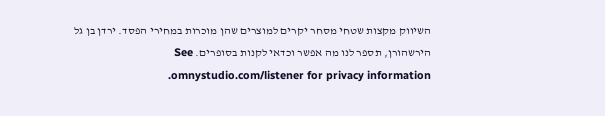השיווק מקצות שטחי מסחר יקרים למוצרים שהן מוכרות במחירי הפסד. ירדן בן גל הירשהורן, תספר לנו מה אפשר וכדאי לקנות בסופרים. See omnystudio.com/listener for privacy information.